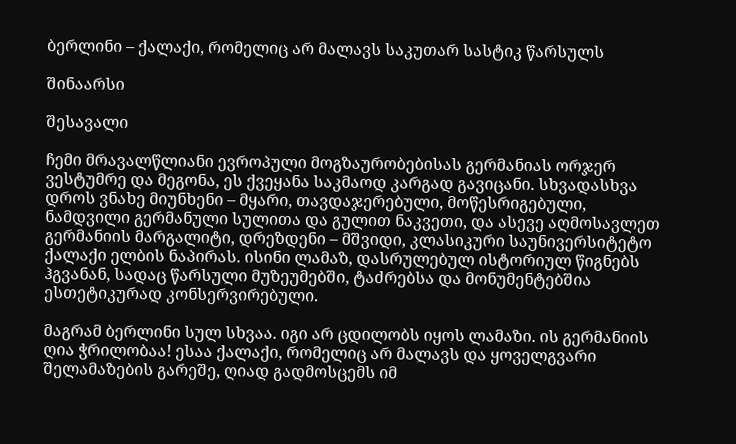ბერლინი – ქალაქი, რომელიც არ მალავს საკუთარ სასტიკ წარსულს

შინაარსი

შესავალი

ჩემი მრავალწლიანი ევროპული მოგზაურობებისას გერმანიას ორჯერ ვესტუმრე და მეგონა, ეს ქვეყანა საკმაოდ კარგად გავიცანი. სხვადასხვა დროს ვნახე მიუნხენი – მყარი, თავდაჯერებული, მოწესრიგებული, ნამდვილი გერმანული სულითა და გულით ნაკვეთი, და ასევე აღმოსავლეთ გერმანიის მარგალიტი, დრეზდენი – მშვიდი, კლასიკური საუნივერსიტეტო ქალაქი ელბის ნაპირას. ისინი ლამაზ, დასრულებულ ისტორიულ წიგნებს ჰგვანან, სადაც წარსული მუზეუმებში, ტაძრებსა და მონუმენტებშია ესთეტიკურად კონსერვირებული.

მაგრამ ბერლინი სულ სხვაა. იგი არ ცდილობს იყოს ლამაზი. ის გერმანიის ღია ჭრილობაა! ესაა ქალაქი, რომელიც არ მალავს და ყოველგვარი შელამაზების გარეშე, ღიად გადმოსცემს იმ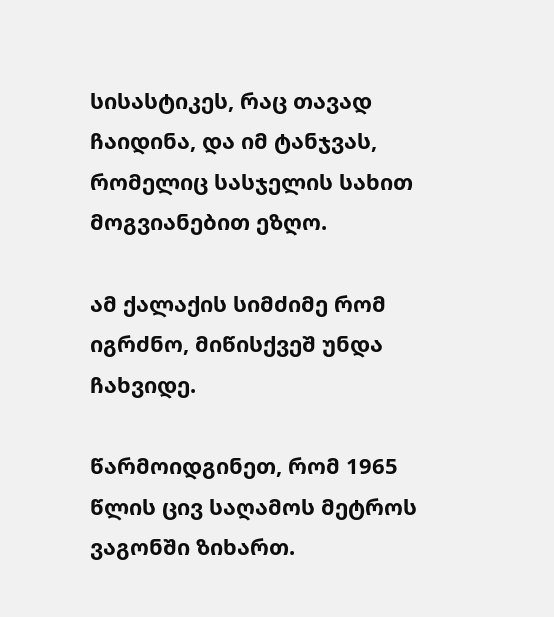სისასტიკეს, რაც თავად ჩაიდინა, და იმ ტანჯვას, რომელიც სასჯელის სახით მოგვიანებით ეზღო.

ამ ქალაქის სიმძიმე რომ იგრძნო, მიწისქვეშ უნდა ჩახვიდე.

წარმოიდგინეთ, რომ 1965 წლის ცივ საღამოს მეტროს ვაგონში ზიხართ.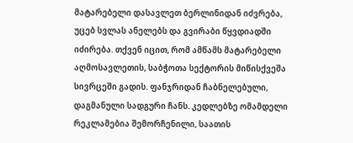მატარებელი დასავლეთ ბერლინიდან იძვრება, უცებ სვლას ანელებს და გვირაბი წყვდიადში იძირება. თქვენ იცით, რომ ამწამს მატარებელი აღმოსავლეთის, საბჭოთა სექტორის მიწისქვეშა სივრცეში გადის. ფანჯრიდან ჩაბნელებული, დაგმანული სადგური ჩანს. კედლებზე ომამდელი რეკლამებია შემორჩენილი, საათის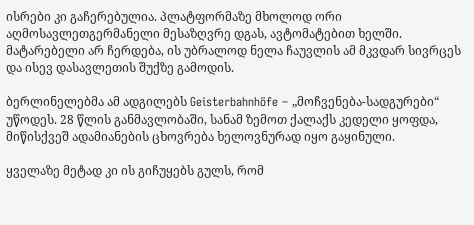ისრები კი გაჩერებულია. პლატფორმაზე მხოლოდ ორი აღმოსავლეთგერმანელი მესაზღვრე დგას, ავტომატებით ხელში. მატარებელი არ ჩერდება, ის უბრალოდ ნელა ჩაუვლის ამ მკვდარ სივრცეს და ისევ დასავლეთის შუქზე გამოდის.

ბერლინელებმა ამ ადგილებს Geisterbahnhöfe – „მოჩვენება-სადგურები“ უწოდეს. 28 წლის განმავლობაში, სანამ ზემოთ ქალაქს კედელი ყოფდა, მიწისქვეშ ადამიანების ცხოვრება ხელოვნურად იყო გაყინული.

ყველაზე მეტად კი ის გიჩუყებს გულს, რომ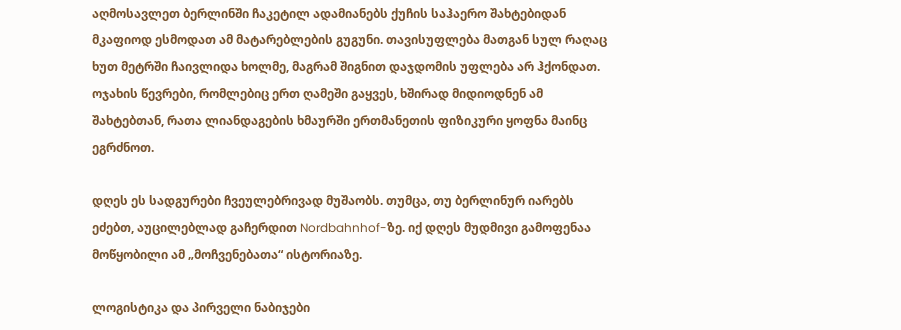აღმოსავლეთ ბერლინში ჩაკეტილ ადამიანებს ქუჩის საჰაერო შახტებიდან მკაფიოდ ესმოდათ ამ მატარებლების გუგუნი. თავისუფლება მათგან სულ რაღაც ხუთ მეტრში ჩაივლიდა ხოლმე, მაგრამ შიგნით დაჯდომის უფლება არ ჰქონდათ. ოჯახის წევრები, რომლებიც ერთ ღამეში გაყვეს, ხშირად მიდიოდნენ ამ შახტებთან, რათა ლიანდაგების ხმაურში ერთმანეთის ფიზიკური ყოფნა მაინც ეგრძნოთ.

დღეს ეს სადგურები ჩვეულებრივად მუშაობს. თუმცა, თუ ბერლინურ იარებს ეძებთ, აუცილებლად გაჩერდით Nordbahnhof-ზე. იქ დღეს მუდმივი გამოფენაა მოწყობილი ამ „მოჩვენებათა“ ისტორიაზე.

ლოგისტიკა და პირველი ნაბიჯები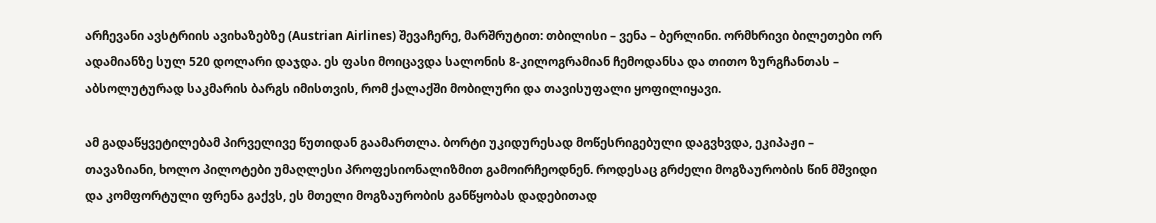არჩევანი ავსტრიის ავიხაზებზე (Austrian Airlines) შევაჩერე, მარშრუტით: თბილისი – ვენა – ბერლინი. ორმხრივი ბილეთები ორ ადამიანზე სულ 520 დოლარი დაჯდა. ეს ფასი მოიცავდა სალონის 8-კილოგრამიან ჩემოდანსა და თითო ზურგჩანთას – აბსოლუტურად საკმარის ბარგს იმისთვის, რომ ქალაქში მობილური და თავისუფალი ყოფილიყავი.

ამ გადაწყვეტილებამ პირველივე წუთიდან გაამართლა. ბორტი უკიდურესად მოწესრიგებული დაგვხვდა, ეკიპაჟი – თავაზიანი, ხოლო პილოტები უმაღლესი პროფესიონალიზმით გამოირჩეოდნენ. როდესაც გრძელი მოგზაურობის წინ მშვიდი და კომფორტული ფრენა გაქვს, ეს მთელი მოგზაურობის განწყობას დადებითად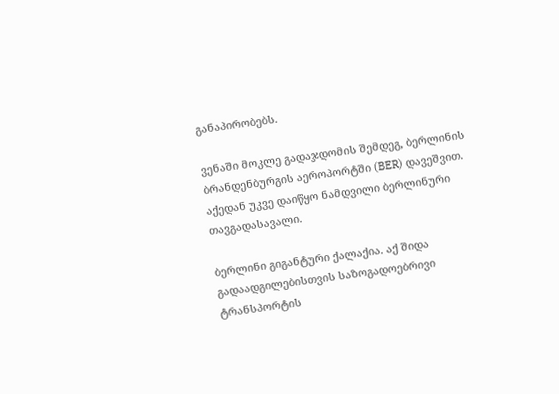განაპირობებს.

ვენაში მოკლე გადაჯდომის შემდეგ, ბერლინის ბრანდენბურგის აეროპორტში (BER) დავეშვით. აქედან უკვე დაიწყო ნამდვილი ბერლინური თავგადასავალი.

ბერლინი გიგანტური ქალაქია. აქ შიდა გადაადგილებისთვის საზოგადოებრივი ტრანსპორტის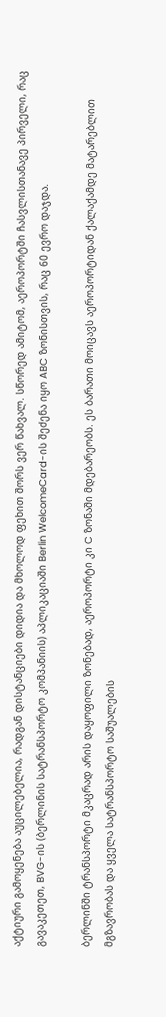აქტიური გამოყენება აუცილებელია, რადგან დისტანციები დიდია და მხოლოდ ფეხით შორს ვერ წახვალ. სწორედ ამიტომ, აეროპორტში ჩასვლისთანავე პირველი, რაც გავაკეთეთ, BVG-ის (ბერლინის სატრანსპორტო კომპანიის) აპლიკაციაში Berlin WelcomeCard-ის შეძენა იყო ABC ზონისთვის, რაც 60 ევრო დაჯდა.

ბერლინში ტრანსპორტი მკაცრად არის დაყოფილი ზონებად, აეროპორტი კი C ზონაში მდებარეობს. ეს ბარათი მოიცავს აეროპორტიდან ქალაქამდე მატარებლით მგზავრობას და ყველა სატრანსპორტო საშუალების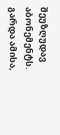შეუზღუდავ აბონემენტს. გარდა ამისა,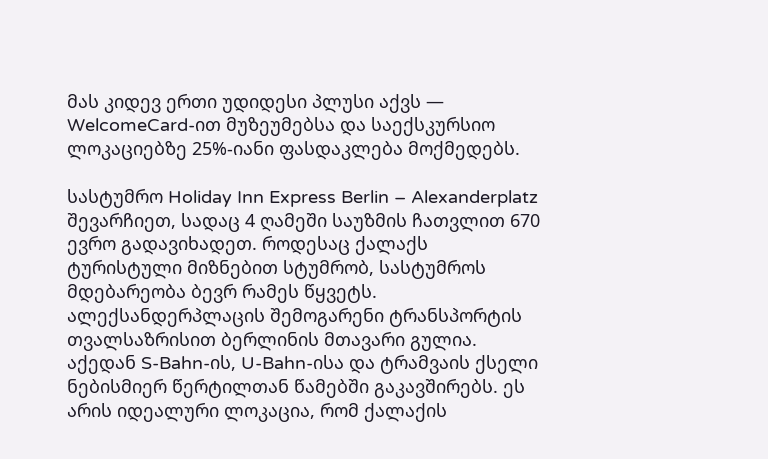მას კიდევ ერთი უდიდესი პლუსი აქვს — WelcomeCard-ით მუზეუმებსა და საექსკურსიო ლოკაციებზე 25%-იანი ფასდაკლება მოქმედებს.

სასტუმრო Holiday Inn Express Berlin – Alexanderplatz შევარჩიეთ, სადაც 4 ღამეში საუზმის ჩათვლით 670 ევრო გადავიხადეთ. როდესაც ქალაქს ტურისტული მიზნებით სტუმრობ, სასტუმროს მდებარეობა ბევრ რამეს წყვეტს. ალექსანდერპლაცის შემოგარენი ტრანსპორტის თვალსაზრისით ბერლინის მთავარი გულია. აქედან S-Bahn-ის, U-Bahn-ისა და ტრამვაის ქსელი ნებისმიერ წერტილთან წამებში გაკავშირებს. ეს არის იდეალური ლოკაცია, რომ ქალაქის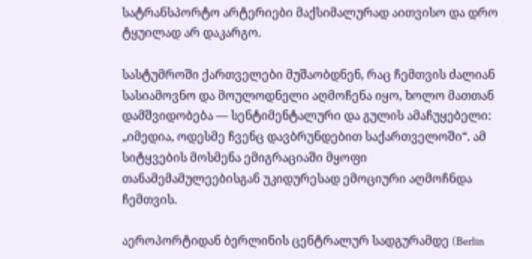სატრანსპორტო არტერიები მაქსიმალურად აითვისო და დრო ტყუილად არ დაკარგო.

სასტუმროში ქართველები მუშაობდნენ, რაც ჩემთვის ძალიან სასიამოვნო და მოულოდნელი აღმოჩენა იყო, ხოლო მათთან დამშვიდობება — სენტიმენტალური და გულის ამაჩუყებელი: „იმედია, ოდესმე ჩვენც დავბრუნდებით საქართველოში“. ამ სიტყვების მოსმენა ემიგრაციაში მყოფი თანამემამულეებისგან უკიდურესად ემოციური აღმოჩნდა ჩემთვის.

აეროპორტიდან ბერლინის ცენტრალურ სადგურამდე (Berlin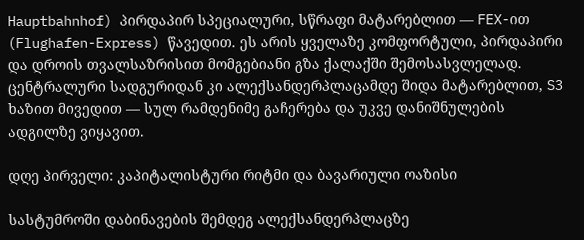Hauptbahnhof) პირდაპირ სპეციალური, სწრაფი მატარებლით — FEX-ით (Flughafen-Express) წავედით. ეს არის ყველაზე კომფორტული, პირდაპირი და დროის თვალსაზრისით მომგებიანი გზა ქალაქში შემოსასვლელად. ცენტრალური სადგურიდან კი ალექსანდერპლაცამდე შიდა მატარებლით, S3 ხაზით მივედით — სულ რამდენიმე გაჩერება და უკვე დანიშნულების ადგილზე ვიყავით.

დღე პირველი: კაპიტალისტური რიტმი და ბავარიული ოაზისი

სასტუმროში დაბინავების შემდეგ ალექსანდერპლაცზე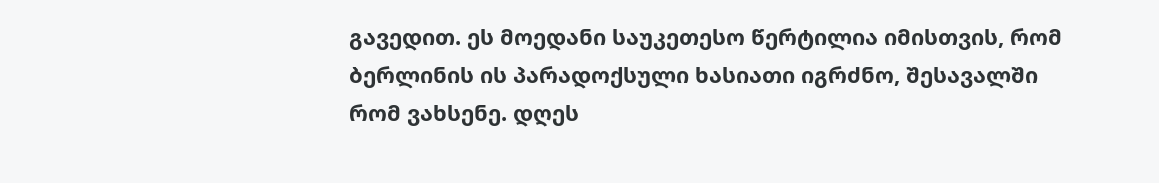გავედით. ეს მოედანი საუკეთესო წერტილია იმისთვის, რომ ბერლინის ის პარადოქსული ხასიათი იგრძნო, შესავალში რომ ვახსენე. დღეს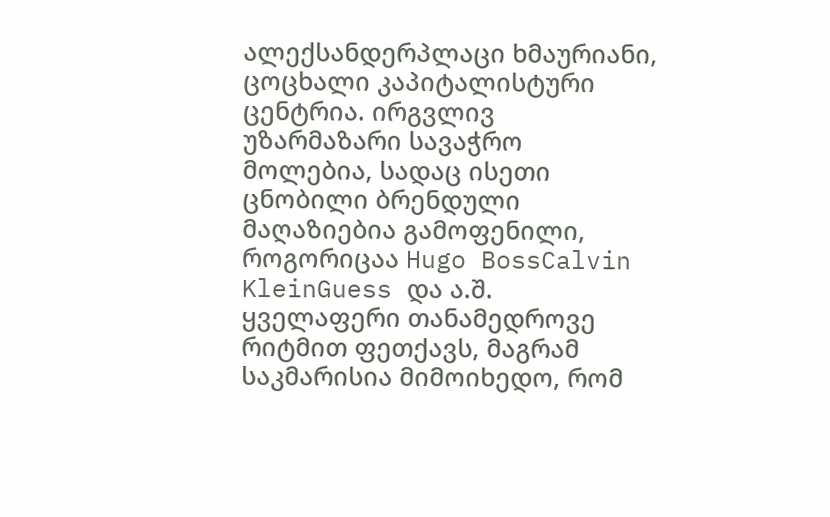ალექსანდერპლაცი ხმაურიანი, ცოცხალი კაპიტალისტური ცენტრია. ირგვლივ უზარმაზარი სავაჭრო მოლებია, სადაც ისეთი ცნობილი ბრენდული მაღაზიებია გამოფენილი, როგორიცაა Hugo BossCalvin KleinGuess და ა.შ. ყველაფერი თანამედროვე რიტმით ფეთქავს, მაგრამ საკმარისია მიმოიხედო, რომ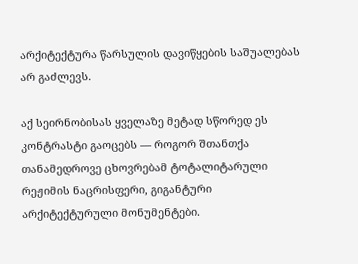არქიტექტურა წარსულის დავიწყების საშუალებას არ გაძლევს.

აქ სეირნობისას ყველაზე მეტად სწორედ ეს კონტრასტი გაოცებს — როგორ შთანთქა თანამედროვე ცხოვრებამ ტოტალიტარული რეჟიმის ნაცრისფერი, გიგანტური არქიტექტურული მონუმენტები.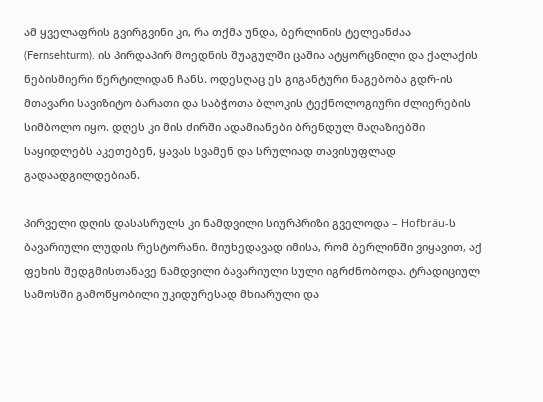ამ ყველაფრის გვირგვინი კი, რა თქმა უნდა, ბერლინის ტელეანძაა (Fernsehturm). ის პირდაპირ მოედნის შუაგულში ცაშია ატყორცნილი და ქალაქის ნებისმიერი წერტილიდან ჩანს. ოდესღაც ეს გიგანტური ნაგებობა გდრ-ის მთავარი სავიზიტო ბარათი და საბჭოთა ბლოკის ტექნოლოგიური ძლიერების სიმბოლო იყო. დღეს კი მის ძირში ადამიანები ბრენდულ მაღაზიებში საყიდლებს აკეთებენ, ყავას სვამენ და სრულიად თავისუფლად გადაადგილდებიან.

პირველი დღის დასასრულს კი ნამდვილი სიურპრიზი გველოდა – Hofbräu-ს ბავარიული ლუდის რესტორანი. მიუხედავად იმისა, რომ ბერლინში ვიყავით, აქ ფეხის შედგმისთანავე ნამდვილი ბავარიული სული იგრძნობოდა. ტრადიციულ სამოსში გამოწყობილი უკიდურესად მხიარული და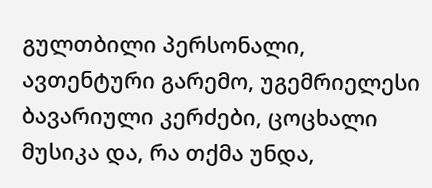გულთბილი პერსონალი, ავთენტური გარემო, უგემრიელესი ბავარიული კერძები, ცოცხალი მუსიკა და, რა თქმა უნდა,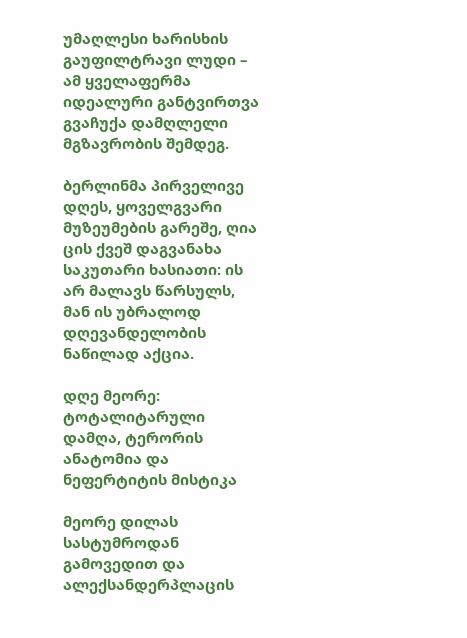უმაღლესი ხარისხის გაუფილტრავი ლუდი – ამ ყველაფერმა იდეალური განტვირთვა გვაჩუქა დამღლელი მგზავრობის შემდეგ.

ბერლინმა პირველივე დღეს, ყოველგვარი მუზეუმების გარეშე, ღია ცის ქვეშ დაგვანახა საკუთარი ხასიათი: ის არ მალავს წარსულს, მან ის უბრალოდ დღევანდელობის ნაწილად აქცია.

დღე მეორე: ტოტალიტარული დამღა, ტერორის ანატომია და ნეფერტიტის მისტიკა

მეორე დილას სასტუმროდან გამოვედით და ალექსანდერპლაცის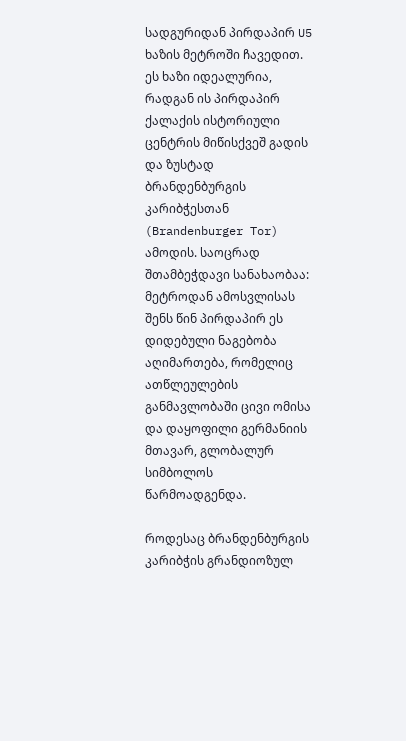სადგურიდან პირდაპირ U5 ხაზის მეტროში ჩავედით. ეს ხაზი იდეალურია, რადგან ის პირდაპირ ქალაქის ისტორიული ცენტრის მიწისქვეშ გადის და ზუსტად ბრანდენბურგის კარიბჭესთან (Brandenburger Tor) ამოდის. საოცრად შთამბეჭდავი სანახაობაა: მეტროდან ამოსვლისას შენს წინ პირდაპირ ეს დიდებული ნაგებობა აღიმართება, რომელიც ათწლეულების განმავლობაში ცივი ომისა და დაყოფილი გერმანიის მთავარ, გლობალურ სიმბოლოს წარმოადგენდა.

როდესაც ბრანდენბურგის კარიბჭის გრანდიოზულ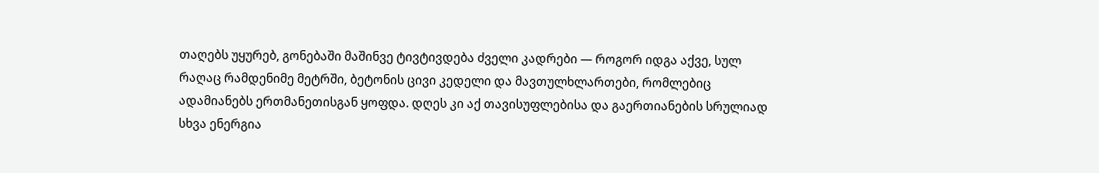თაღებს უყურებ, გონებაში მაშინვე ტივტივდება ძველი კადრები — როგორ იდგა აქვე, სულ რაღაც რამდენიმე მეტრში, ბეტონის ცივი კედელი და მავთულხლართები, რომლებიც ადამიანებს ერთმანეთისგან ყოფდა. დღეს კი აქ თავისუფლებისა და გაერთიანების სრულიად სხვა ენერგია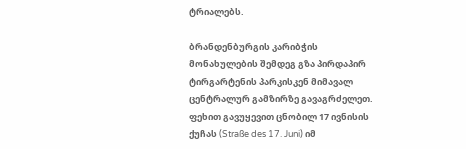ტრიალებს.

ბრანდენბურგის კარიბჭის მონახულების შემდეგ გზა პირდაპირ ტირგარტენის პარკისკენ მიმავალ ცენტრალურ გამზირზე გავაგრძელეთ. ფეხით გავუყევით ცნობილ 17 ივნისის ქუჩას (Straße des 17. Juni) იმ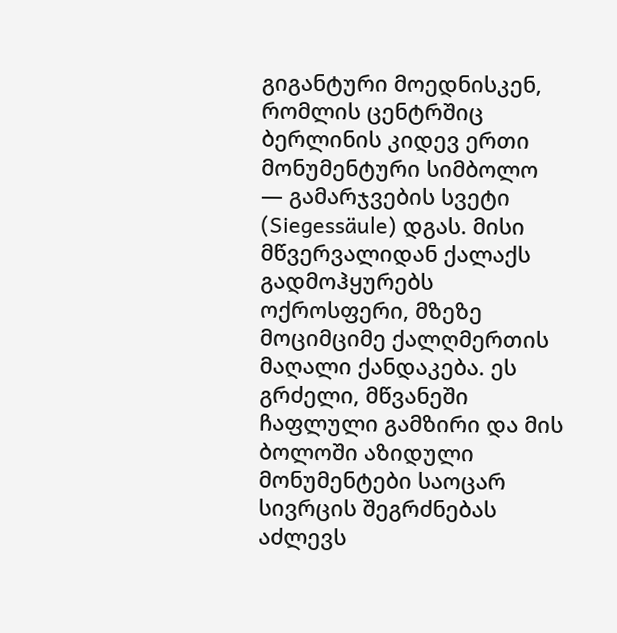გიგანტური მოედნისკენ, რომლის ცენტრშიც ბერლინის კიდევ ერთი მონუმენტური სიმბოლო — გამარჯვების სვეტი (Siegessäule) დგას. მისი მწვერვალიდან ქალაქს გადმოჰყურებს ოქროსფერი, მზეზე მოციმციმე ქალღმერთის მაღალი ქანდაკება. ეს გრძელი, მწვანეში ჩაფლული გამზირი და მის ბოლოში აზიდული მონუმენტები საოცარ სივრცის შეგრძნებას აძლევს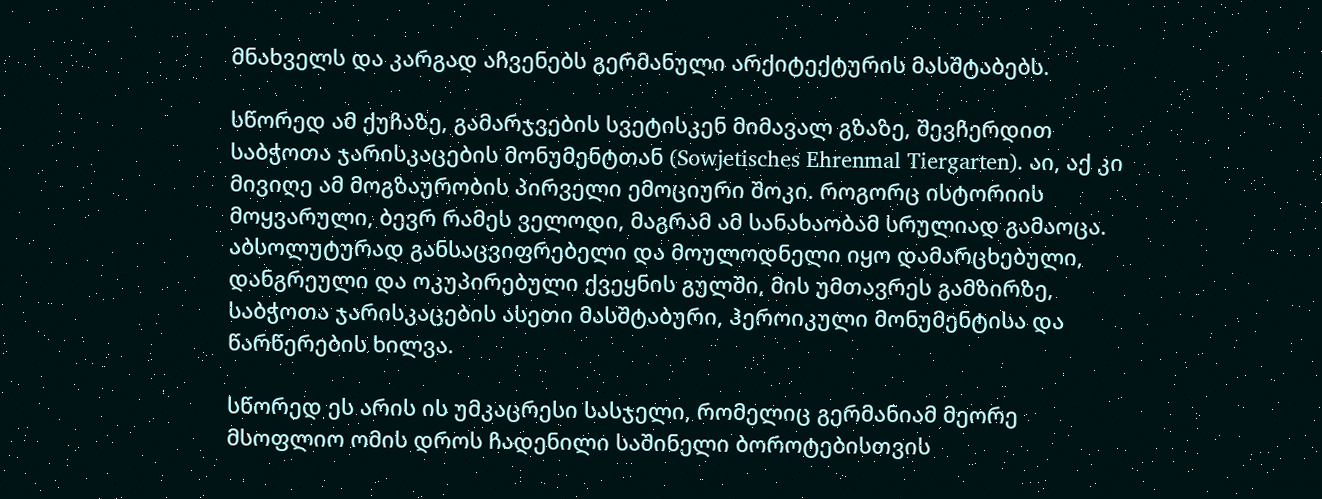მნახველს და კარგად აჩვენებს გერმანული არქიტექტურის მასშტაბებს.

სწორედ ამ ქუჩაზე, გამარჯვების სვეტისკენ მიმავალ გზაზე, შევჩერდით საბჭოთა ჯარისკაცების მონუმენტთან (Sowjetisches Ehrenmal Tiergarten). აი, აქ კი მივიღე ამ მოგზაურობის პირველი ემოციური შოკი. როგორც ისტორიის მოყვარული, ბევრ რამეს ველოდი, მაგრამ ამ სანახაობამ სრულიად გამაოცა. აბსოლუტურად განსაცვიფრებელი და მოულოდნელი იყო დამარცხებული, დანგრეული და ოკუპირებული ქვეყნის გულში, მის უმთავრეს გამზირზე, საბჭოთა ჯარისკაცების ასეთი მასშტაბური, ჰეროიკული მონუმენტისა და წარწერების ხილვა.

სწორედ ეს არის ის უმკაცრესი სასჯელი, რომელიც გერმანიამ მეორე მსოფლიო ომის დროს ჩადენილი საშინელი ბოროტებისთვის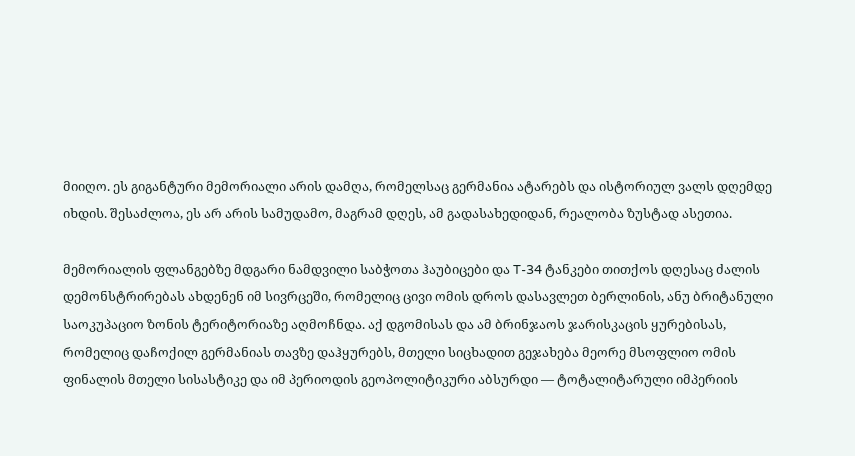მიიღო. ეს გიგანტური მემორიალი არის დამღა, რომელსაც გერმანია ატარებს და ისტორიულ ვალს დღემდე იხდის. შესაძლოა, ეს არ არის სამუდამო, მაგრამ დღეს, ამ გადასახედიდან, რეალობა ზუსტად ასეთია.

მემორიალის ფლანგებზე მდგარი ნამდვილი საბჭოთა ჰაუბიცები და T-34 ტანკები თითქოს დღესაც ძალის დემონსტრირებას ახდენენ იმ სივრცეში, რომელიც ცივი ომის დროს დასავლეთ ბერლინის, ანუ ბრიტანული საოკუპაციო ზონის ტერიტორიაზე აღმოჩნდა. აქ დგომისას და ამ ბრინჯაოს ჯარისკაცის ყურებისას, რომელიც დაჩოქილ გერმანიას თავზე დაჰყურებს, მთელი სიცხადით გეჯახება მეორე მსოფლიო ომის ფინალის მთელი სისასტიკე და იმ პერიოდის გეოპოლიტიკური აბსურდი — ტოტალიტარული იმპერიის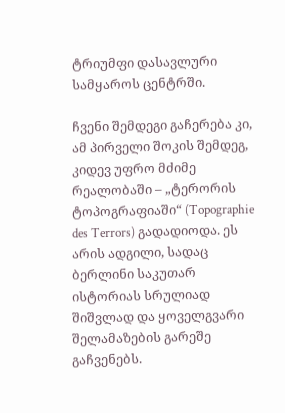ტრიუმფი დასავლური სამყაროს ცენტრში.

ჩვენი შემდეგი გაჩერება კი, ამ პირველი შოკის შემდეგ, კიდევ უფრო მძიმე რეალობაში – „ტერორის ტოპოგრაფიაში“ (Topographie des Terrors) გადადიოდა. ეს არის ადგილი, სადაც ბერლინი საკუთარ ისტორიას სრულიად შიშვლად და ყოველგვარი შელამაზების გარეშე გაჩვენებს.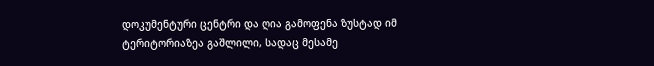დოკუმენტური ცენტრი და ღია გამოფენა ზუსტად იმ ტერიტორიაზეა გაშლილი, სადაც მესამე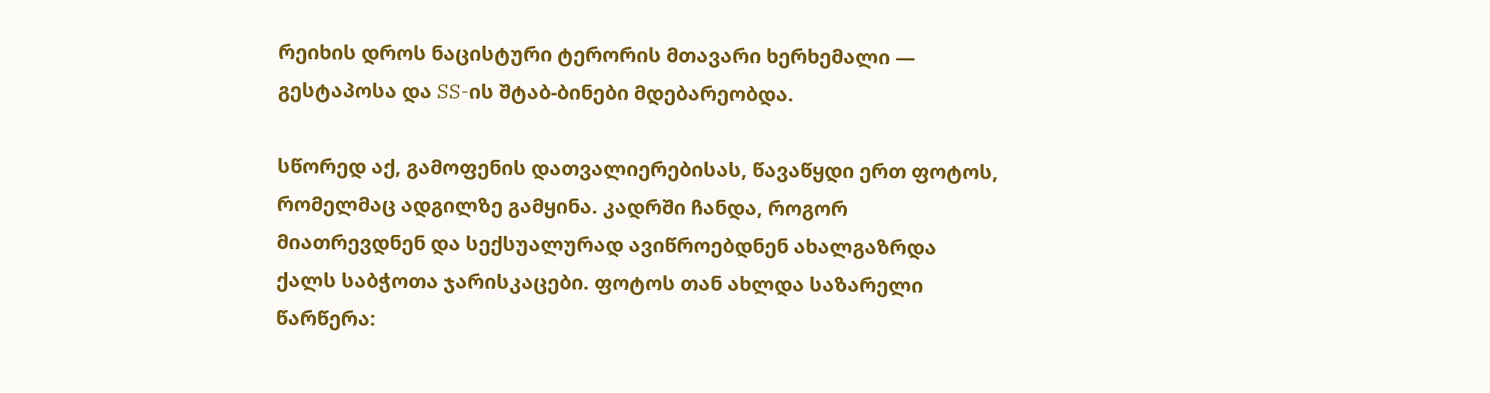რეიხის დროს ნაცისტური ტერორის მთავარი ხერხემალი — გესტაპოსა და SS-ის შტაბ-ბინები მდებარეობდა.

სწორედ აქ, გამოფენის დათვალიერებისას, წავაწყდი ერთ ფოტოს, რომელმაც ადგილზე გამყინა. კადრში ჩანდა, როგორ მიათრევდნენ და სექსუალურად ავიწროებდნენ ახალგაზრდა ქალს საბჭოთა ჯარისკაცები. ფოტოს თან ახლდა საზარელი წარწერა: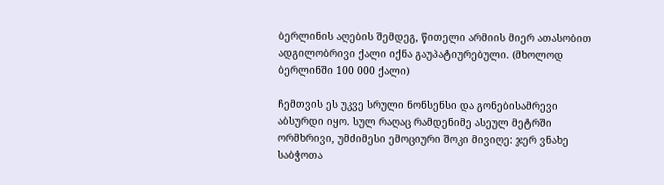ბერლინის აღების შემდეგ, წითელი არმიის მიერ ათასობით ადგილობრივი ქალი იქნა გაუპატიურებული. (მხოლოდ ბერლინში 100 000 ქალი)

ჩემთვის ეს უკვე სრული ნონსენსი და გონებისამრევი აბსურდი იყო. სულ რაღაც რამდენიმე ასეულ მეტრში ორმხრივი, უმძიმესი ემოციური შოკი მივიღე: ჯერ ვნახე საბჭოთა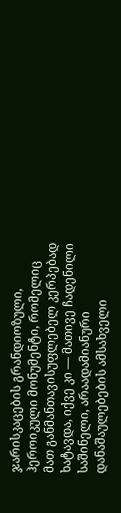ჯარისკაცების გრანდიოზული, ჰეროიკული მონუმენტი, რომელიც მათ განმანთავისუფლებელ კერპებად ხატავდა, იქვე კი — მათივე ჩადენილი საშინელი, არაადამიანური დანაშაულებების ამსახველი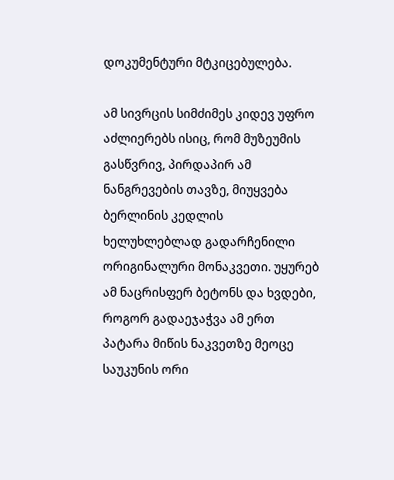დოკუმენტური მტკიცებულება.

ამ სივრცის სიმძიმეს კიდევ უფრო აძლიერებს ისიც, რომ მუზეუმის გასწვრივ, პირდაპირ ამ ნანგრევების თავზე, მიუყვება ბერლინის კედლის ხელუხლებლად გადარჩენილი ორიგინალური მონაკვეთი. უყურებ ამ ნაცრისფერ ბეტონს და ხვდები, როგორ გადაეჯაჭვა ამ ერთ პატარა მიწის ნაკვეთზე მეოცე საუკუნის ორი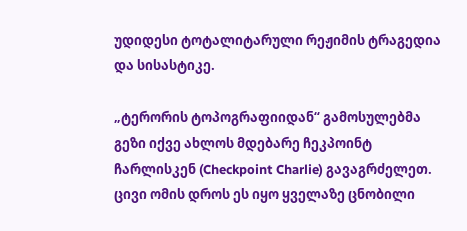უდიდესი ტოტალიტარული რეჟიმის ტრაგედია და სისასტიკე.

„ტერორის ტოპოგრაფიიდან“ გამოსულებმა გეზი იქვე ახლოს მდებარე ჩეკპოინტ ჩარლისკენ (Checkpoint Charlie) გავაგრძელეთ. ცივი ომის დროს ეს იყო ყველაზე ცნობილი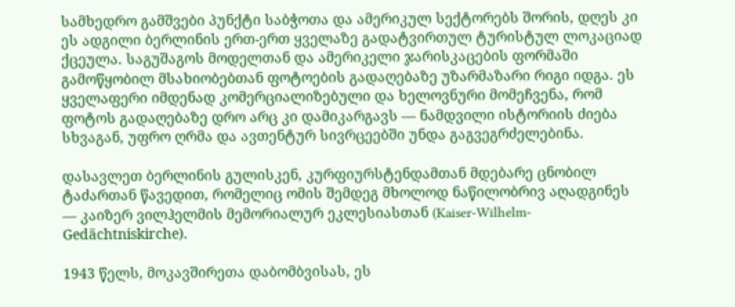სამხედრო გამშვები პუნქტი საბჭოთა და ამერიკულ სექტორებს შორის, დღეს კი ეს ადგილი ბერლინის ერთ-ერთ ყველაზე გადატვირთულ ტურისტულ ლოკაციად ქცეულა. საგუშაგოს მოდელთან და ამერიკელი ჯარისკაცების ფორმაში გამოწყობილ მსახიობებთან ფოტოების გადაღებაზე უზარმაზარი რიგი იდგა. ეს ყველაფერი იმდენად კომერციალიზებული და ხელოვნური მომეჩვენა, რომ ფოტოს გადაღებაზე დრო არც კი დამიკარგავს — ნამდვილი ისტორიის ძიება სხვაგან, უფრო ღრმა და ავთენტურ სივრცეებში უნდა გაგვეგრძელებინა.

დასავლეთ ბერლინის გულისკენ, კურფიურსტენდამთან მდებარე ცნობილ ტაძართან წავედით, რომელიც ომის შემდეგ მხოლოდ ნაწილობრივ აღადგინეს — კაიზერ ვილჰელმის მემორიალურ ეკლესიასთან (Kaiser-Wilhelm-Gedächtniskirche).

1943 წელს, მოკავშირეთა დაბომბვისას, ეს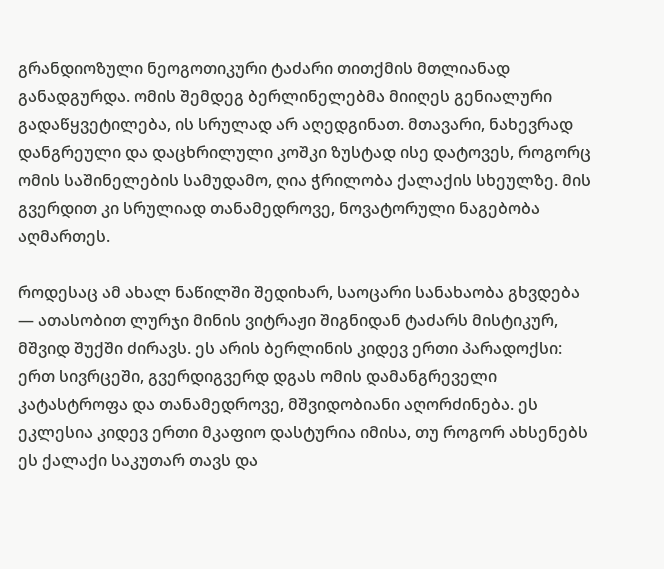გრანდიოზული ნეოგოთიკური ტაძარი თითქმის მთლიანად განადგურდა. ომის შემდეგ ბერლინელებმა მიიღეს გენიალური გადაწყვეტილება, ის სრულად არ აღედგინათ. მთავარი, ნახევრად დანგრეული და დაცხრილული კოშკი ზუსტად ისე დატოვეს, როგორც ომის საშინელების სამუდამო, ღია ჭრილობა ქალაქის სხეულზე. მის გვერდით კი სრულიად თანამედროვე, ნოვატორული ნაგებობა აღმართეს.

როდესაც ამ ახალ ნაწილში შედიხარ, საოცარი სანახაობა გხვდება — ათასობით ლურჯი მინის ვიტრაჟი შიგნიდან ტაძარს მისტიკურ, მშვიდ შუქში ძირავს. ეს არის ბერლინის კიდევ ერთი პარადოქსი: ერთ სივრცეში, გვერდიგვერდ დგას ომის დამანგრეველი კატასტროფა და თანამედროვე, მშვიდობიანი აღორძინება. ეს ეკლესია კიდევ ერთი მკაფიო დასტურია იმისა, თუ როგორ ახსენებს ეს ქალაქი საკუთარ თავს და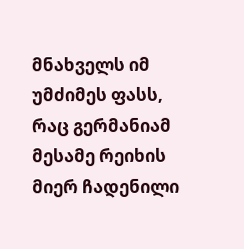მნახველს იმ უმძიმეს ფასს, რაც გერმანიამ მესამე რეიხის მიერ ჩადენილი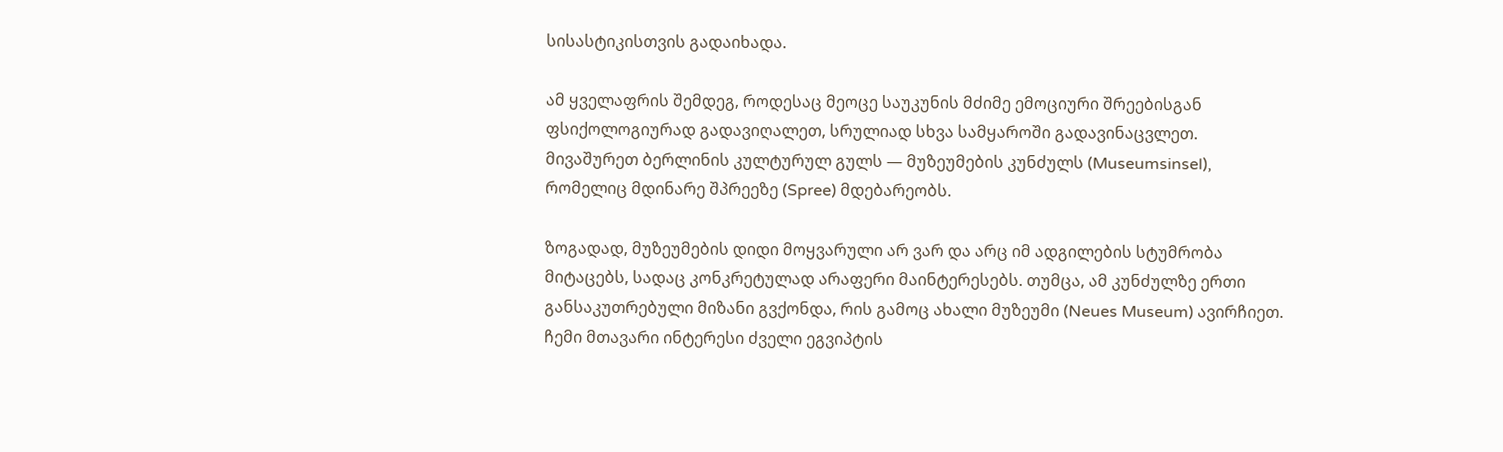სისასტიკისთვის გადაიხადა.

ამ ყველაფრის შემდეგ, როდესაც მეოცე საუკუნის მძიმე ემოციური შრეებისგან ფსიქოლოგიურად გადავიღალეთ, სრულიად სხვა სამყაროში გადავინაცვლეთ. მივაშურეთ ბერლინის კულტურულ გულს — მუზეუმების კუნძულს (Museumsinsel), რომელიც მდინარე შპრეეზე (Spree) მდებარეობს.

ზოგადად, მუზეუმების დიდი მოყვარული არ ვარ და არც იმ ადგილების სტუმრობა მიტაცებს, სადაც კონკრეტულად არაფერი მაინტერესებს. თუმცა, ამ კუნძულზე ერთი განსაკუთრებული მიზანი გვქონდა, რის გამოც ახალი მუზეუმი (Neues Museum) ავირჩიეთ. ჩემი მთავარი ინტერესი ძველი ეგვიპტის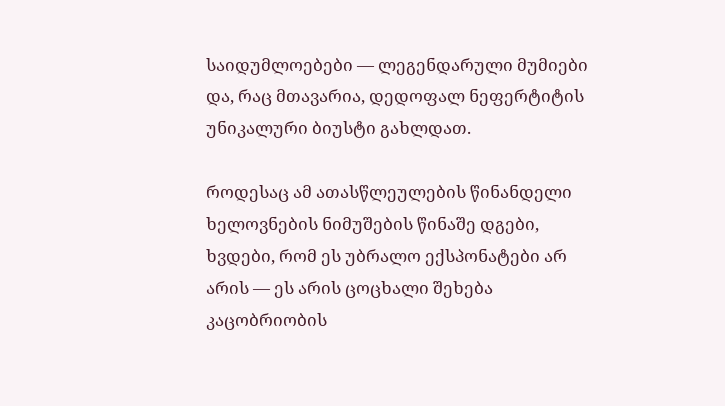საიდუმლოებები — ლეგენდარული მუმიები და, რაც მთავარია, დედოფალ ნეფერტიტის უნიკალური ბიუსტი გახლდათ.

როდესაც ამ ათასწლეულების წინანდელი ხელოვნების ნიმუშების წინაშე დგები, ხვდები, რომ ეს უბრალო ექსპონატები არ არის — ეს არის ცოცხალი შეხება კაცობრიობის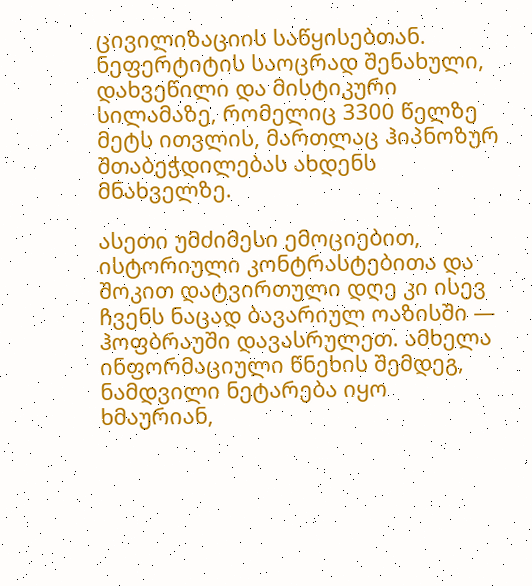ცივილიზაციის საწყისებთან. ნეფერტიტის საოცრად შენახული, დახვეწილი და მისტიკური სილამაზე, რომელიც 3300 წელზე მეტს ითვლის, მართლაც ჰიპნოზურ შთაბეჭდილებას ახდენს მნახველზე.

ასეთი უმძიმესი ემოციებით, ისტორიული კონტრასტებითა და შოკით დატვირთული დღე კი ისევ ჩვენს ნაცად ბავარიულ ოაზისში — ჰოფბრაუში დავასრულეთ. ამხელა ინფორმაციული წნეხის შემდეგ, ნამდვილი ნეტარება იყო ხმაურიან,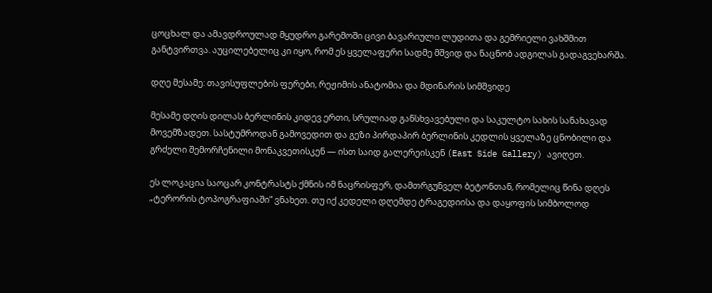ცოცხალ და ამავდროულად მყუდრო გარემოში ცივი ბავარიული ლუდითა და გემრიელი ვახშმით განტვირთვა. აუცილებელიც კი იყო, რომ ეს ყველაფერი სადმე მშვიდ და ნაცნობ ადგილას გადაგვეხარშა.

დღე მესამე: თავისუფლების ფერები, რეჟიმის ანატომია და მდინარის სიმშვიდე

მესამე დღის დილას ბერლინის კიდევ ერთი, სრულიად განსხვავებული და საკულტო სახის სანახავად მოვემზადეთ. სასტუმროდან გამოვედით და გეზი პირდაპირ ბერლინის კედლის ყველაზე ცნობილი და გრძელი შემორჩენილი მონაკვეთისკენ — ისთ საიდ გალერეისკენ (East Side Gallery) ავიღეთ.

ეს ლოკაცია საოცარ კონტრასტს ქმნის იმ ნაცრისფერ, დამთრგუნველ ბეტონთან, რომელიც წინა დღეს „ტერორის ტოპოგრაფიაში“ ვნახეთ. თუ იქ კედელი დღემდე ტრაგედიისა და დაყოფის სიმბოლოდ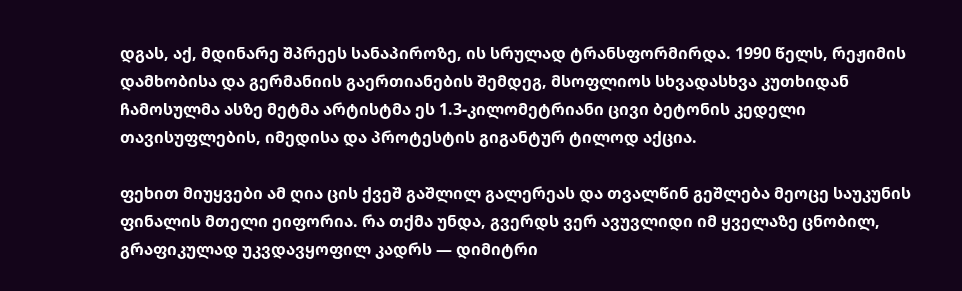დგას, აქ, მდინარე შპრეეს სანაპიროზე, ის სრულად ტრანსფორმირდა. 1990 წელს, რეჟიმის დამხობისა და გერმანიის გაერთიანების შემდეგ, მსოფლიოს სხვადასხვა კუთხიდან ჩამოსულმა ასზე მეტმა არტისტმა ეს 1.3-კილომეტრიანი ცივი ბეტონის კედელი თავისუფლების, იმედისა და პროტესტის გიგანტურ ტილოდ აქცია.

ფეხით მიუყვები ამ ღია ცის ქვეშ გაშლილ გალერეას და თვალწინ გეშლება მეოცე საუკუნის ფინალის მთელი ეიფორია. რა თქმა უნდა, გვერდს ვერ ავუვლიდი იმ ყველაზე ცნობილ, გრაფიკულად უკვდავყოფილ კადრს — დიმიტრი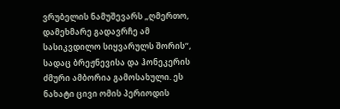ვრუბელის ნამუშევარს „ღმერთო, დამეხმარე გადავრჩე ამ სასიკვდილო სიყვარულს შორის“, სადაც ბრეჟნევისა და ჰონეკერის ძმური ამბორია გამოსახული. ეს ნახატი ცივი ომის პერიოდის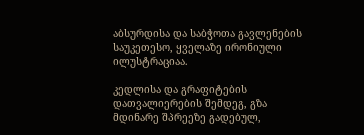აბსურდისა და საბჭოთა გავლენების საუკეთესო, ყველაზე ირონიული ილუსტრაციაა.

კედლისა და გრაფიტების დათვალიერების შემდეგ, გზა მდინარე შპრეეზე გადებულ,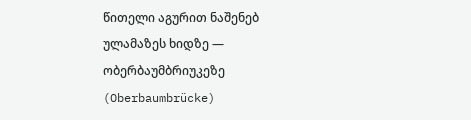წითელი აგურით ნაშენებ ულამაზეს ხიდზე — ობერბაუმბრიუკეზე (Oberbaumbrücke)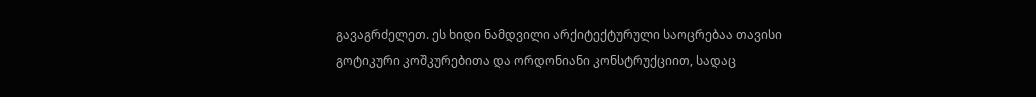გავაგრძელეთ. ეს ხიდი ნამდვილი არქიტექტურული საოცრებაა თავისი გოტიკური კოშკურებითა და ორდონიანი კონსტრუქციით, სადაც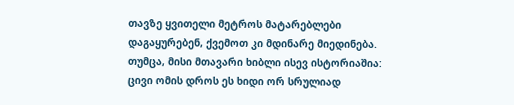თავზე ყვითელი მეტროს მატარებლები დაგაყურებენ, ქვემოთ კი მდინარე მიედინება. თუმცა, მისი მთავარი ხიბლი ისევ ისტორიაშია: ცივი ომის დროს ეს ხიდი ორ სრულიად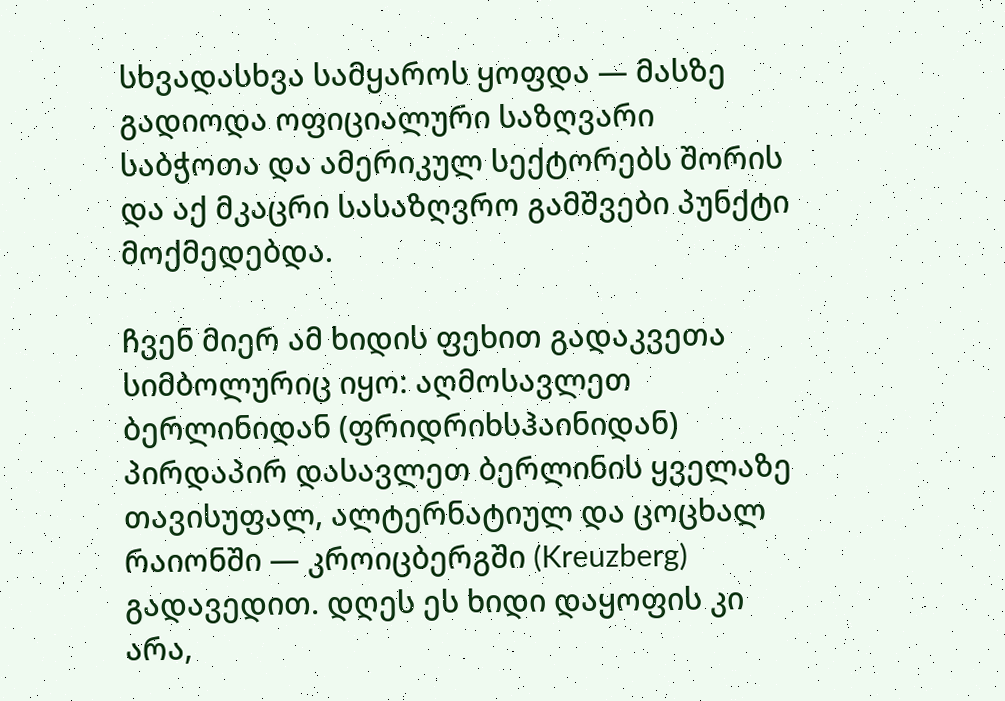სხვადასხვა სამყაროს ყოფდა — მასზე გადიოდა ოფიციალური საზღვარი საბჭოთა და ამერიკულ სექტორებს შორის და აქ მკაცრი სასაზღვრო გამშვები პუნქტი მოქმედებდა.

ჩვენ მიერ ამ ხიდის ფეხით გადაკვეთა სიმბოლურიც იყო: აღმოსავლეთ ბერლინიდან (ფრიდრიხსჰაინიდან) პირდაპირ დასავლეთ ბერლინის ყველაზე თავისუფალ, ალტერნატიულ და ცოცხალ რაიონში — კროიცბერგში (Kreuzberg) გადავედით. დღეს ეს ხიდი დაყოფის კი არა,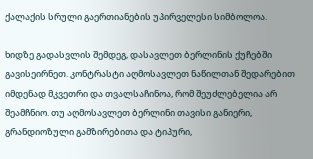ქალაქის სრული გაერთიანების უპირველესი სიმბოლოა.

ხიდზე გადასვლის შემდეგ, დასავლეთ ბერლინის ქუჩებში გავისეირნეთ. კონტრასტი აღმოსავლეთ ნაწილთან შედარებით იმდენად მკვეთრი და თვალსაჩინოა, რომ შეუძლებელია არ შეამჩნიო. თუ აღმოსავლეთ ბერლინი თავისი განიერი, გრანდიოზული გამზირებითა და ტიპური,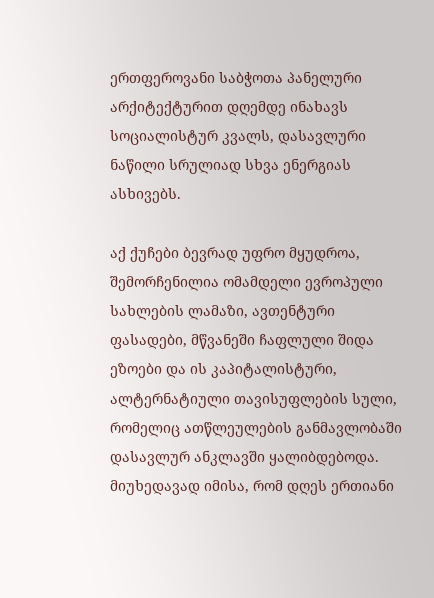ერთფეროვანი საბჭოთა პანელური არქიტექტურით დღემდე ინახავს სოციალისტურ კვალს, დასავლური ნაწილი სრულიად სხვა ენერგიას ასხივებს.

აქ ქუჩები ბევრად უფრო მყუდროა, შემორჩენილია ომამდელი ევროპული სახლების ლამაზი, ავთენტური ფასადები, მწვანეში ჩაფლული შიდა ეზოები და ის კაპიტალისტური, ალტერნატიული თავისუფლების სული, რომელიც ათწლეულების განმავლობაში დასავლურ ანკლავში ყალიბდებოდა. მიუხედავად იმისა, რომ დღეს ერთიანი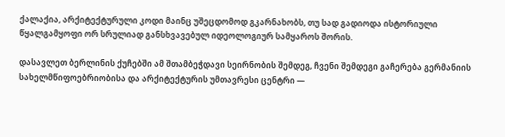ქალაქია, არქიტექტურული კოდი მაინც უშეცდომოდ გკარნახობს, თუ სად გადიოდა ისტორიული წყალგამყოფი ორ სრულიად განსხვავებულ იდეოლოგიურ სამყაროს შორის.

დასავლეთ ბერლინის ქუჩებში ამ შთამბეჭდავი სეირნობის შემდეგ, ჩვენი შემდეგი გაჩერება გერმანიის სახელმწიფოებრიობისა და არქიტექტურის უმთავრესი ცენტრი —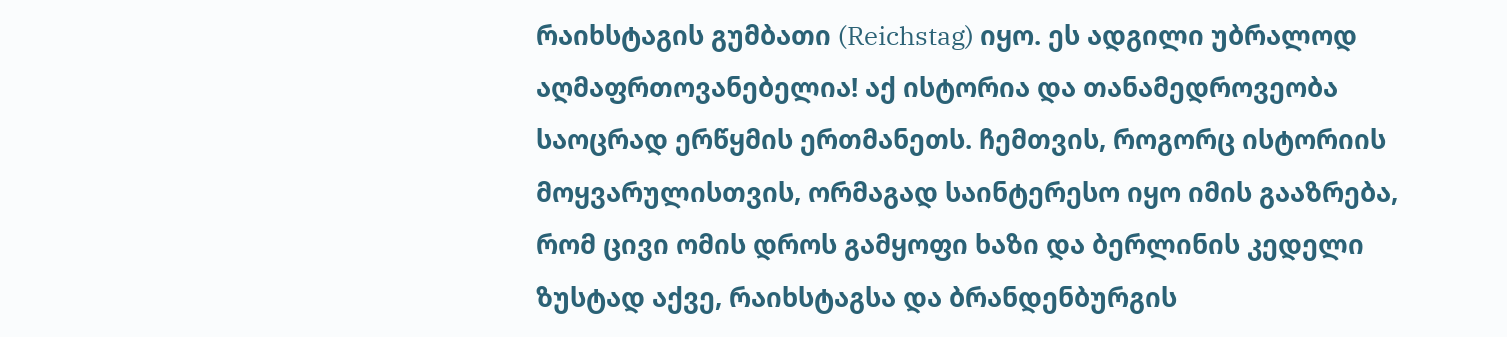რაიხსტაგის გუმბათი (Reichstag) იყო. ეს ადგილი უბრალოდ აღმაფრთოვანებელია! აქ ისტორია და თანამედროვეობა საოცრად ერწყმის ერთმანეთს. ჩემთვის, როგორც ისტორიის მოყვარულისთვის, ორმაგად საინტერესო იყო იმის გააზრება, რომ ცივი ომის დროს გამყოფი ხაზი და ბერლინის კედელი ზუსტად აქვე, რაიხსტაგსა და ბრანდენბურგის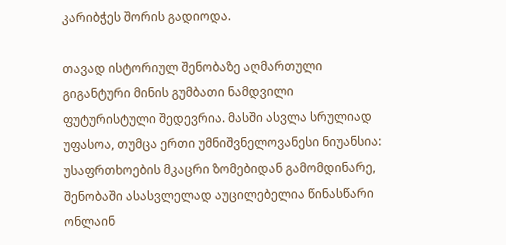კარიბჭეს შორის გადიოდა.

თავად ისტორიულ შენობაზე აღმართული გიგანტური მინის გუმბათი ნამდვილი ფუტურისტული შედევრია. მასში ასვლა სრულიად უფასოა, თუმცა ერთი უმნიშვნელოვანესი ნიუანსია: უსაფრთხოების მკაცრი ზომებიდან გამომდინარე, შენობაში ასასვლელად აუცილებელია წინასწარი ონლაინ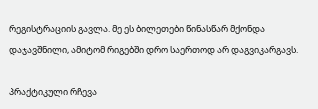რეგისტრაციის გავლა. მე ეს ბილეთები წინასწარ მქონდა დაჯავშნილი, ამიტომ რიგებში დრო საერთოდ არ დაგვიკარგავს.

პრაქტიკული რჩევა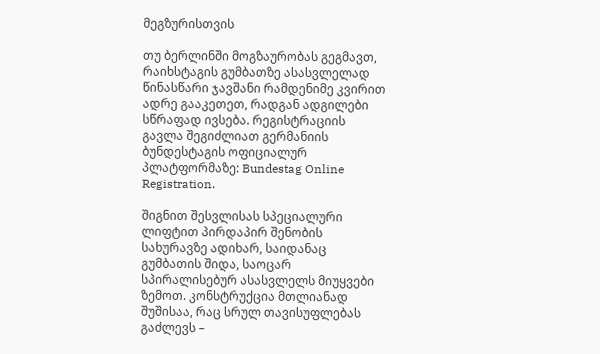მეგზურისთვის

თუ ბერლინში მოგზაურობას გეგმავთ, რაიხსტაგის გუმბათზე ასასვლელად წინასწარი ჯავშანი რამდენიმე კვირით ადრე გააკეთეთ, რადგან ადგილები სწრაფად ივსება. რეგისტრაციის გავლა შეგიძლიათ გერმანიის ბუნდესტაგის ოფიციალურ პლატფორმაზე: Bundestag Online Registration.

შიგნით შესვლისას სპეციალური ლიფტით პირდაპირ შენობის სახურავზე ადიხარ, საიდანაც გუმბათის შიდა, საოცარ სპირალისებურ ასასვლელს მიუყვები ზემოთ. კონსტრუქცია მთლიანად შუშისაა, რაც სრულ თავისუფლებას გაძლევს –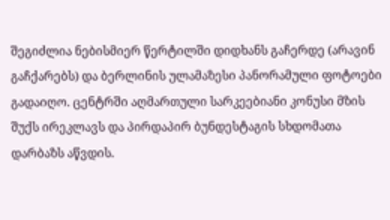შეგიძლია ნებისმიერ წერტილში დიდხანს გაჩერდე (არავინ გაჩქარებს) და ბერლინის ულამაზესი პანორამული ფოტოები გადაიღო. ცენტრში აღმართული სარკეებიანი კონუსი მზის შუქს ირეკლავს და პირდაპირ ბუნდესტაგის სხდომათა დარბაზს აწვდის.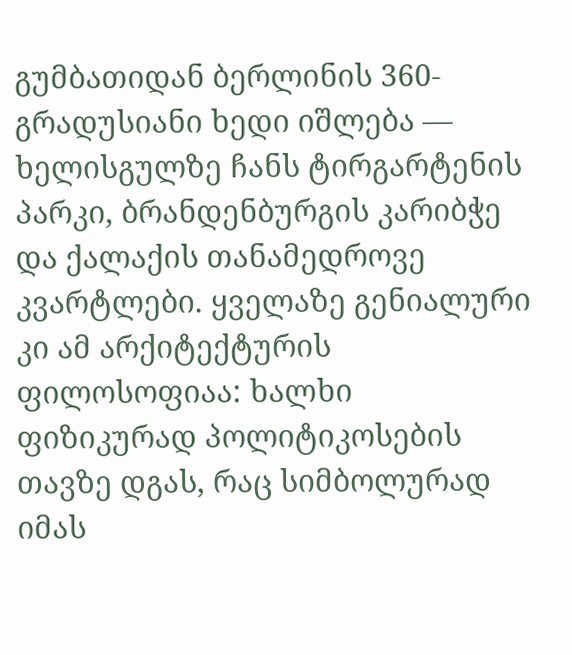გუმბათიდან ბერლინის 360-გრადუსიანი ხედი იშლება — ხელისგულზე ჩანს ტირგარტენის პარკი, ბრანდენბურგის კარიბჭე და ქალაქის თანამედროვე კვარტლები. ყველაზე გენიალური კი ამ არქიტექტურის ფილოსოფიაა: ხალხი ფიზიკურად პოლიტიკოსების თავზე დგას, რაც სიმბოლურად იმას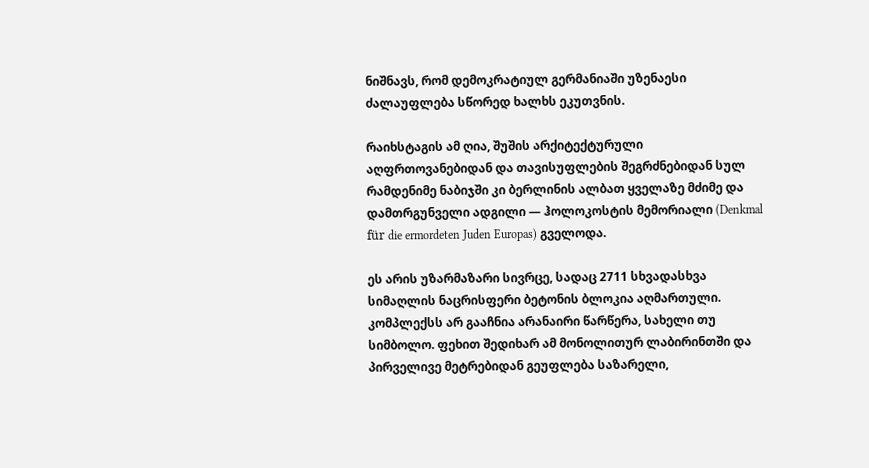ნიშნავს, რომ დემოკრატიულ გერმანიაში უზენაესი ძალაუფლება სწორედ ხალხს ეკუთვნის.

რაიხსტაგის ამ ღია, შუშის არქიტექტურული აღფრთოვანებიდან და თავისუფლების შეგრძნებიდან სულ რამდენიმე ნაბიჯში კი ბერლინის ალბათ ყველაზე მძიმე და დამთრგუნველი ადგილი — ჰოლოკოსტის მემორიალი (Denkmal für die ermordeten Juden Europas) გველოდა.

ეს არის უზარმაზარი სივრცე, სადაც 2711 სხვადასხვა სიმაღლის ნაცრისფერი ბეტონის ბლოკია აღმართული. კომპლექსს არ გააჩნია არანაირი წარწერა, სახელი თუ სიმბოლო. ფეხით შედიხარ ამ მონოლითურ ლაბირინთში და პირველივე მეტრებიდან გეუფლება საზარელი,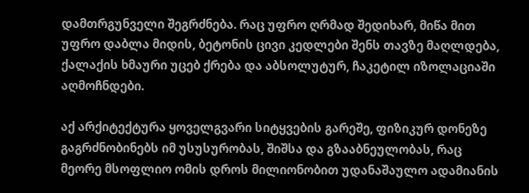დამთრგუნველი შეგრძნება. რაც უფრო ღრმად შედიხარ, მიწა მით უფრო დაბლა მიდის, ბეტონის ცივი კედლები შენს თავზე მაღლდება, ქალაქის ხმაური უცებ ქრება და აბსოლუტურ, ჩაკეტილ იზოლაციაში აღმოჩნდები.

აქ არქიტექტურა ყოველგვარი სიტყვების გარეშე, ფიზიკურ დონეზე გაგრძნობინებს იმ უსუსურობას, შიშსა და გზააბნეულობას, რაც მეორე მსოფლიო ომის დროს მილიონობით უდანაშაულო ადამიანის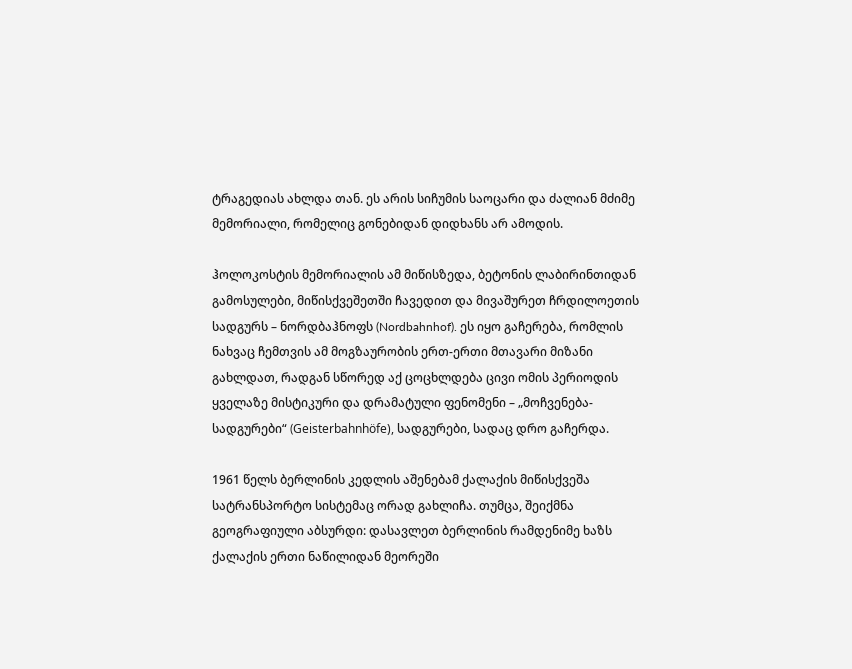ტრაგედიას ახლდა თან. ეს არის სიჩუმის საოცარი და ძალიან მძიმე მემორიალი, რომელიც გონებიდან დიდხანს არ ამოდის.

ჰოლოკოსტის მემორიალის ამ მიწისზედა, ბეტონის ლაბირინთიდან გამოსულები, მიწისქვეშეთში ჩავედით და მივაშურეთ ჩრდილოეთის სადგურს – ნორდბაჰნოფს (Nordbahnhof). ეს იყო გაჩერება, რომლის ნახვაც ჩემთვის ამ მოგზაურობის ერთ-ერთი მთავარი მიზანი გახლდათ, რადგან სწორედ აქ ცოცხლდება ცივი ომის პერიოდის ყველაზე მისტიკური და დრამატული ფენომენი – „მოჩვენება-სადგურები“ (Geisterbahnhöfe), სადგურები, სადაც დრო გაჩერდა.

1961 წელს ბერლინის კედლის აშენებამ ქალაქის მიწისქვეშა სატრანსპორტო სისტემაც ორად გახლიჩა. თუმცა, შეიქმნა გეოგრაფიული აბსურდი: დასავლეთ ბერლინის რამდენიმე ხაზს ქალაქის ერთი ნაწილიდან მეორეში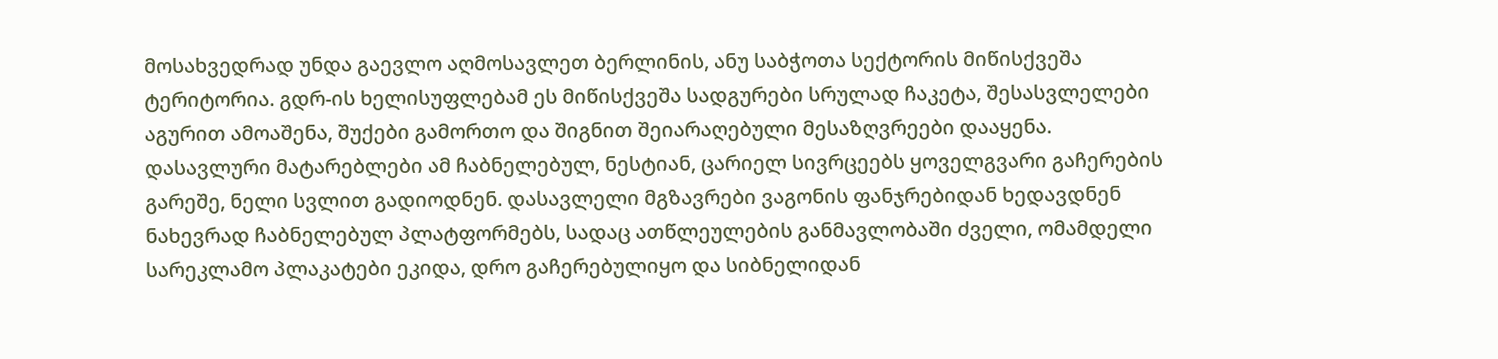მოსახვედრად უნდა გაევლო აღმოსავლეთ ბერლინის, ანუ საბჭოთა სექტორის მიწისქვეშა ტერიტორია. გდრ-ის ხელისუფლებამ ეს მიწისქვეშა სადგურები სრულად ჩაკეტა, შესასვლელები აგურით ამოაშენა, შუქები გამორთო და შიგნით შეიარაღებული მესაზღვრეები დააყენა. დასავლური მატარებლები ამ ჩაბნელებულ, ნესტიან, ცარიელ სივრცეებს ყოველგვარი გაჩერების გარეშე, ნელი სვლით გადიოდნენ. დასავლელი მგზავრები ვაგონის ფანჯრებიდან ხედავდნენ ნახევრად ჩაბნელებულ პლატფორმებს, სადაც ათწლეულების განმავლობაში ძველი, ომამდელი სარეკლამო პლაკატები ეკიდა, დრო გაჩერებულიყო და სიბნელიდან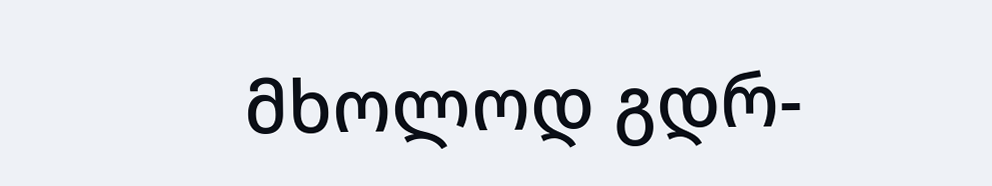მხოლოდ გდრ-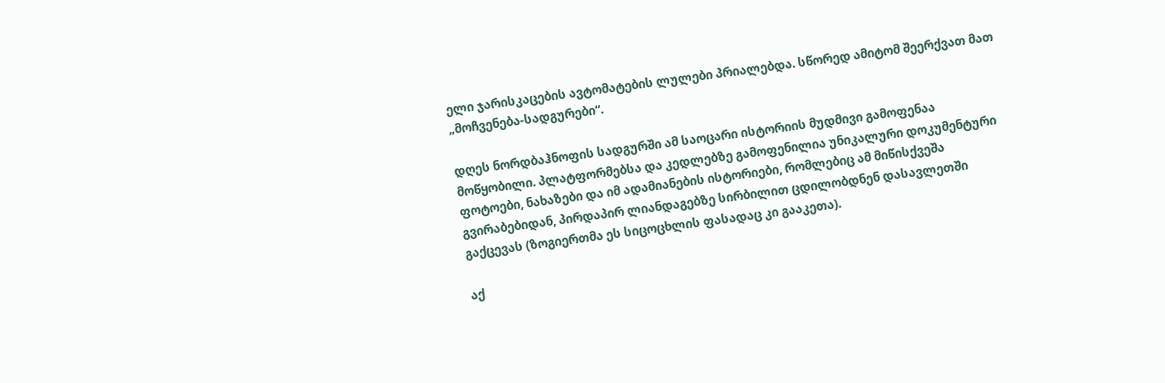ელი ჯარისკაცების ავტომატების ლულები პრიალებდა. სწორედ ამიტომ შეერქვათ მათ „მოჩვენება-სადგურები“.

დღეს ნორდბაჰნოფის სადგურში ამ საოცარი ისტორიის მუდმივი გამოფენაა მოწყობილი. პლატფორმებსა და კედლებზე გამოფენილია უნიკალური დოკუმენტური ფოტოები, ნახაზები და იმ ადამიანების ისტორიები, რომლებიც ამ მიწისქვეშა გვირაბებიდან, პირდაპირ ლიანდაგებზე სირბილით ცდილობდნენ დასავლეთში გაქცევას (ზოგიერთმა ეს სიცოცხლის ფასადაც კი გააკეთა).

აქ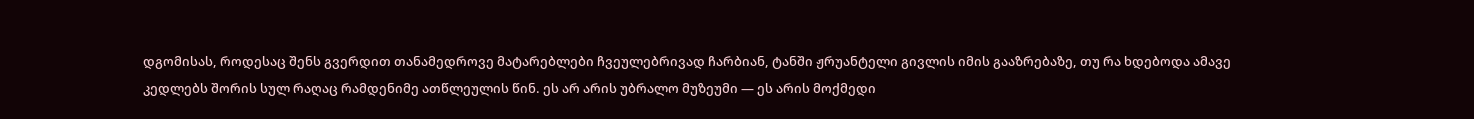დგომისას, როდესაც შენს გვერდით თანამედროვე მატარებლები ჩვეულებრივად ჩარბიან, ტანში ჟრუანტელი გივლის იმის გააზრებაზე, თუ რა ხდებოდა ამავე კედლებს შორის სულ რაღაც რამდენიმე ათწლეულის წინ. ეს არ არის უბრალო მუზეუმი — ეს არის მოქმედი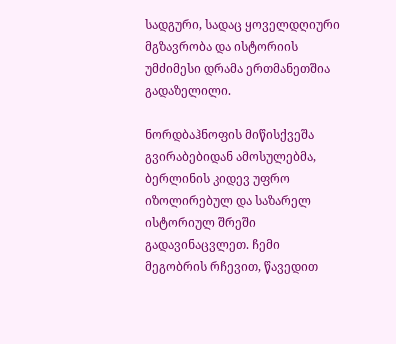სადგური, სადაც ყოველდღიური მგზავრობა და ისტორიის უმძიმესი დრამა ერთმანეთშია გადაზელილი.

ნორდბაჰნოფის მიწისქვეშა გვირაბებიდან ამოსულებმა, ბერლინის კიდევ უფრო იზოლირებულ და საზარელ ისტორიულ შრეში გადავინაცვლეთ. ჩემი მეგობრის რჩევით, წავედით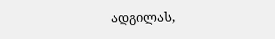ადგილას,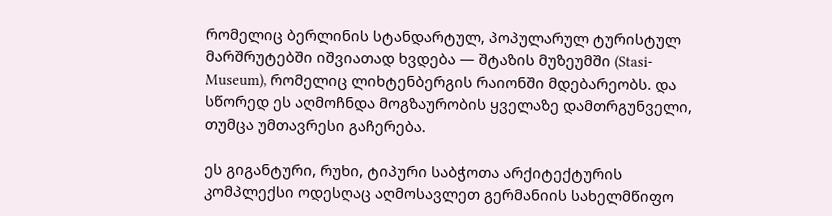რომელიც ბერლინის სტანდარტულ, პოპულარულ ტურისტულ მარშრუტებში იშვიათად ხვდება — შტაზის მუზეუმში (Stasi-Museum), რომელიც ლიხტენბერგის რაიონში მდებარეობს. და სწორედ ეს აღმოჩნდა მოგზაურობის ყველაზე დამთრგუნველი, თუმცა უმთავრესი გაჩერება.

ეს გიგანტური, რუხი, ტიპური საბჭოთა არქიტექტურის კომპლექსი ოდესღაც აღმოსავლეთ გერმანიის სახელმწიფო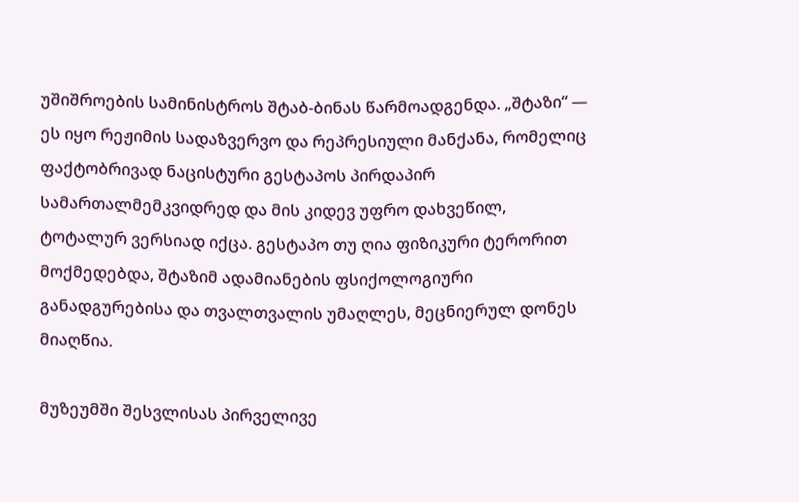უშიშროების სამინისტროს შტაბ-ბინას წარმოადგენდა. „შტაზი“ — ეს იყო რეჟიმის სადაზვერვო და რეპრესიული მანქანა, რომელიც ფაქტობრივად ნაცისტური გესტაპოს პირდაპირ სამართალმემკვიდრედ და მის კიდევ უფრო დახვეწილ, ტოტალურ ვერსიად იქცა. გესტაპო თუ ღია ფიზიკური ტერორით მოქმედებდა, შტაზიმ ადამიანების ფსიქოლოგიური განადგურებისა და თვალთვალის უმაღლეს, მეცნიერულ დონეს მიაღწია.

მუზეუმში შესვლისას პირველივე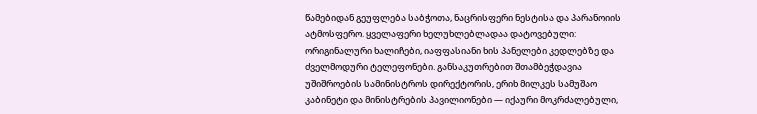წამებიდან გეუფლება საბჭოთა, ნაცრისფერი ნესტისა და პარანოიის ატმოსფერო. ყველაფერი ხელუხლებლადაა დატოვებული: ორიგინალური ხალიჩები, იაფფასიანი ხის პანელები კედლებზე და ძველმოდური ტელეფონები. განსაკუთრებით შთამბეჭდავია უშიშროების სამინისტროს დირექტორის, ერიხ მილკეს სამუშაო კაბინეტი და მინისტრების პავილიონები — იქაური მოკრძალებული,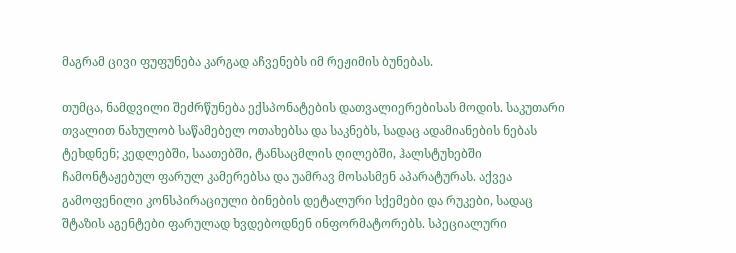მაგრამ ცივი ფუფუნება კარგად აჩვენებს იმ რეჟიმის ბუნებას.

თუმცა, ნამდვილი შეძრწუნება ექსპონატების დათვალიერებისას მოდის. საკუთარი თვალით ნახულობ საწამებელ ოთახებსა და საკნებს, სადაც ადამიანების ნებას ტეხდნენ; კედლებში, საათებში, ტანსაცმლის ღილებში, ჰალსტუხებში ჩამონტაჟებულ ფარულ კამერებსა და უამრავ მოსასმენ აპარატურას. აქვეა გამოფენილი კონსპირაციული ბინების დეტალური სქემები და რუკები, სადაც შტაზის აგენტები ფარულად ხვდებოდნენ ინფორმატორებს. სპეციალური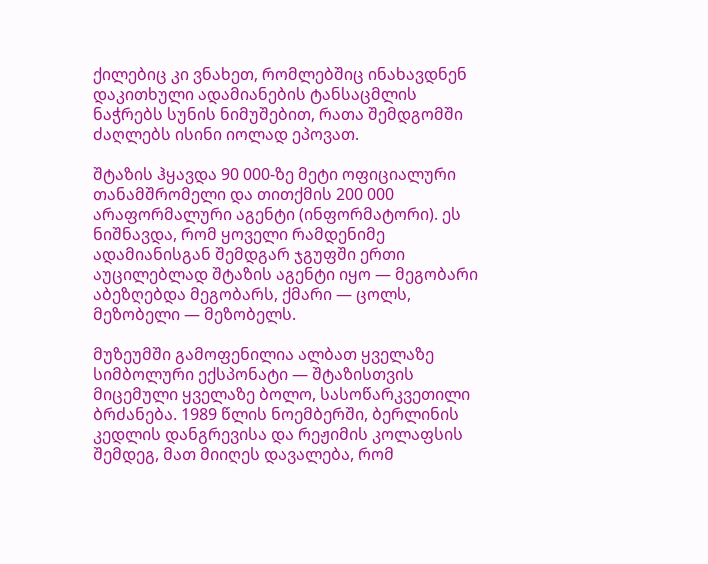ქილებიც კი ვნახეთ, რომლებშიც ინახავდნენ დაკითხული ადამიანების ტანსაცმლის ნაჭრებს სუნის ნიმუშებით, რათა შემდგომში ძაღლებს ისინი იოლად ეპოვათ.

შტაზის ჰყავდა 90 000-ზე მეტი ოფიციალური თანამშრომელი და თითქმის 200 000 არაფორმალური აგენტი (ინფორმატორი). ეს ნიშნავდა, რომ ყოველი რამდენიმე ადამიანისგან შემდგარ ჯგუფში ერთი აუცილებლად შტაზის აგენტი იყო — მეგობარი აბეზღებდა მეგობარს, ქმარი — ცოლს, მეზობელი — მეზობელს.

მუზეუმში გამოფენილია ალბათ ყველაზე სიმბოლური ექსპონატი — შტაზისთვის მიცემული ყველაზე ბოლო, სასოწარკვეთილი ბრძანება. 1989 წლის ნოემბერში, ბერლინის კედლის დანგრევისა და რეჟიმის კოლაფსის შემდეგ, მათ მიიღეს დავალება, რომ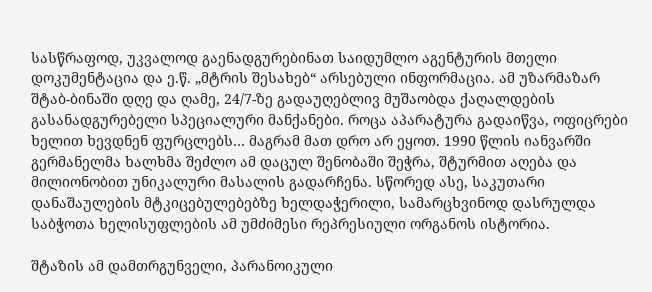სასწრაფოდ, უკვალოდ გაენადგურებინათ საიდუმლო აგენტურის მთელი დოკუმენტაცია და ე.წ. „მტრის შესახებ“ არსებული ინფორმაცია. ამ უზარმაზარ შტაბ-ბინაში დღე და ღამე, 24/7-ზე გადაუღებლივ მუშაობდა ქაღალდების გასანადგურებელი სპეციალური მანქანები. როცა აპარატურა გადაიწვა, ოფიცრები ხელით ხევდნენ ფურცლებს… მაგრამ მათ დრო არ ეყოთ. 1990 წლის იანვარში გერმანელმა ხალხმა შეძლო ამ დაცულ შენობაში შეჭრა, შტურმით აღება და მილიონობით უნიკალური მასალის გადარჩენა. სწორედ ასე, საკუთარი დანაშაულების მტკიცებულებებზე ხელდაჭერილი, სამარცხვინოდ დასრულდა საბჭოთა ხელისუფლების ამ უმძიმესი რეპრესიული ორგანოს ისტორია.

შტაზის ამ დამთრგუნველი, პარანოიკული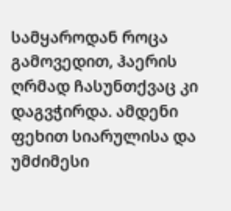სამყაროდან როცა გამოვედით, ჰაერის ღრმად ჩასუნთქვაც კი დაგვჭირდა. ამდენი ფეხით სიარულისა და უმძიმესი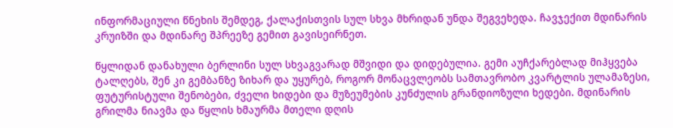ინფორმაციული წნეხის შემდეგ, ქალაქისთვის სულ სხვა მხრიდან უნდა შეგვეხედა. ჩავჯექით მდინარის კრუიზში და მდინარე შპრეეზე გემით გავისეირნეთ.

წყლიდან დანახული ბერლინი სულ სხვაგვარად მშვიდი და დიდებულია. გემი აუჩქარებლად მიჰყვება ტალღებს, შენ კი გემბანზე ზიხარ და უყურებ, როგორ მონაცვლეობს სამთავრობო კვარტლის ულამაზესი, ფუტურისტული შენობები, ძველი ხიდები და მუზეუმების კუნძულის გრანდიოზული ხედები. მდინარის გრილმა ნიავმა და წყლის ხმაურმა მთელი დღის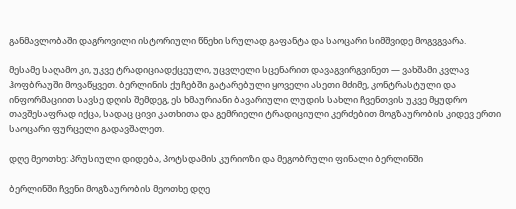განმავლობაში დაგროვილი ისტორიული წნეხი სრულად გაფანტა და საოცარი სიმშვიდე მოგვგვარა.

მესამე საღამო კი, უკვე ტრადიციადქცეული, უცვლელი სცენარით დავაგვირგვინეთ — ვახშამი კვლავ ჰოფბრაუში მოვაწყვეთ. ბერლინის ქუჩებში გატარებული ყოველი ასეთი მძიმე, კონტრასტული და ინფორმაციით სავსე დღის შემდეგ, ეს ხმაურიანი ბავარიული ლუდის სახლი ჩვენთვის უკვე მყუდრო თავშესაფრად იქცა, სადაც ცივი კათხითა და გემრიელი ტრადიციული კერძებით მოგზაურობის კიდევ ერთი საოცარი ფურცელი გადავშალეთ.

დღე მეოთხე: პრუსიული დიდება, პოტსდამის კურიოზი და მეგობრული ფინალი ბერლინში

ბერლინში ჩვენი მოგზაურობის მეოთხე დღე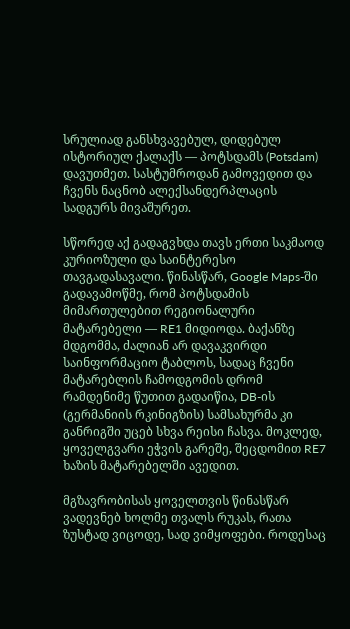სრულიად განსხვავებულ, დიდებულ ისტორიულ ქალაქს — პოტსდამს (Potsdam) დავუთმეთ. სასტუმროდან გამოვედით და ჩვენს ნაცნობ ალექსანდერპლაცის სადგურს მივაშურეთ.

სწორედ აქ გადაგვხდა თავს ერთი საკმაოდ კურიოზული და საინტერესო თავგადასავალი. წინასწარ, Google Maps-ში გადავამოწმე, რომ პოტსდამის მიმართულებით რეგიონალური მატარებელი — RE1 მიდიოდა. ბაქანზე მდგომმა, ძალიან არ დავაკვირდი საინფორმაციო ტაბლოს, სადაც ჩვენი მატარებლის ჩამოდგომის დრომ რამდენიმე წუთით გადაიწია, DB-ის (გერმანიის რკინიგზის) სამსახურმა კი განრიგში უცებ სხვა რეისი ჩასვა. მოკლედ, ყოველგვარი ეჭვის გარეშე, შეცდომით RE7 ხაზის მატარებელში ავედით.

მგზავრობისას ყოველთვის წინასწარ ვადევნებ ხოლმე თვალს რუკას, რათა ზუსტად ვიცოდე, სად ვიმყოფები. როდესაც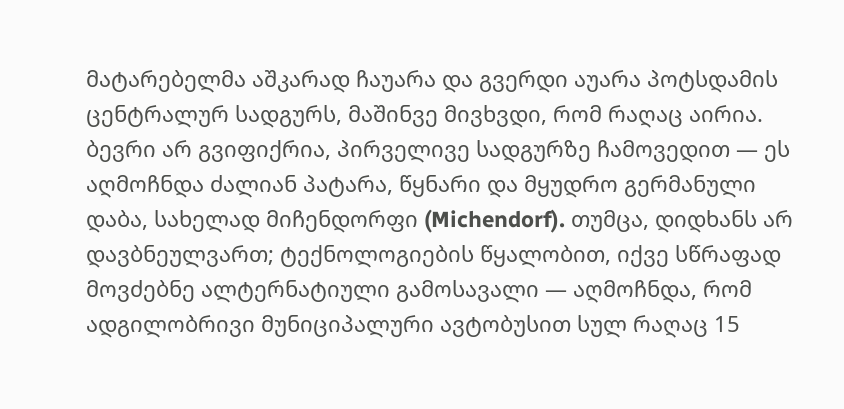მატარებელმა აშკარად ჩაუარა და გვერდი აუარა პოტსდამის ცენტრალურ სადგურს, მაშინვე მივხვდი, რომ რაღაც აირია. ბევრი არ გვიფიქრია, პირველივე სადგურზე ჩამოვედით — ეს აღმოჩნდა ძალიან პატარა, წყნარი და მყუდრო გერმანული დაბა, სახელად მიჩენდორფი (Michendorf). თუმცა, დიდხანს არ დავბნეულვართ; ტექნოლოგიების წყალობით, იქვე სწრაფად მოვძებნე ალტერნატიული გამოსავალი — აღმოჩნდა, რომ ადგილობრივი მუნიციპალური ავტობუსით სულ რაღაც 15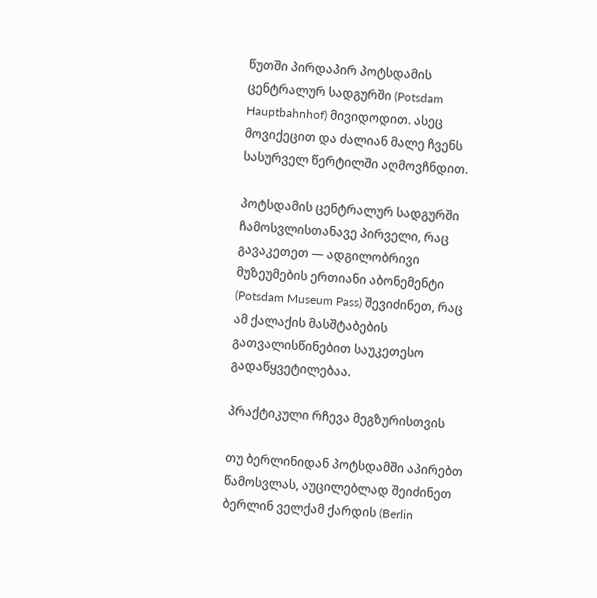წუთში პირდაპირ პოტსდამის ცენტრალურ სადგურში (Potsdam Hauptbahnhof) მივიდოდით. ასეც მოვიქეცით და ძალიან მალე ჩვენს სასურველ წერტილში აღმოვჩნდით.

პოტსდამის ცენტრალურ სადგურში ჩამოსვლისთანავე პირველი, რაც გავაკეთეთ — ადგილობრივი მუზეუმების ერთიანი აბონემენტი (Potsdam Museum Pass) შევიძინეთ, რაც ამ ქალაქის მასშტაბების გათვალისწინებით საუკეთესო გადაწყვეტილებაა.

პრაქტიკული რჩევა მეგზურისთვის

თუ ბერლინიდან პოტსდამში აპირებთ წამოსვლას, აუცილებლად შეიძინეთ ბერლინ ველქამ ქარდის (Berlin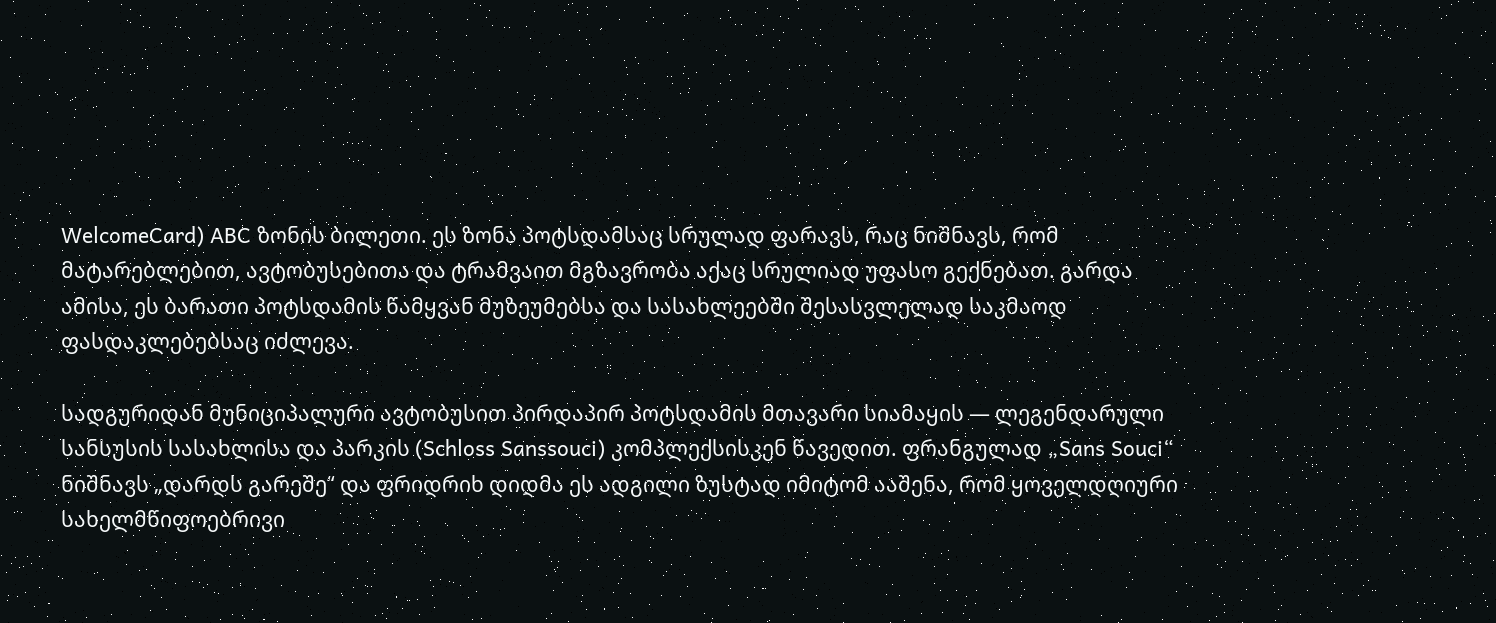WelcomeCard) ABC ზონის ბილეთი. ეს ზონა პოტსდამსაც სრულად ფარავს, რაც ნიშნავს, რომ მატარებლებით, ავტობუსებითა და ტრამვაით მგზავრობა აქაც სრულიად უფასო გექნებათ. გარდა ამისა, ეს ბარათი პოტსდამის წამყვან მუზეუმებსა და სასახლეებში შესასვლელად საკმაოდ ფასდაკლებებსაც იძლევა.

სადგურიდან მუნიციპალური ავტობუსით პირდაპირ პოტსდამის მთავარი სიამაყის — ლეგენდარული სანსუსის სასახლისა და პარკის (Schloss Sanssouci) კომპლექსისკენ წავედით. ფრანგულად „Sans Souci“ ნიშნავს „დარდს გარეშე“ და ფრიდრიხ დიდმა ეს ადგილი ზუსტად იმიტომ ააშენა, რომ ყოველდღიური სახელმწიფოებრივი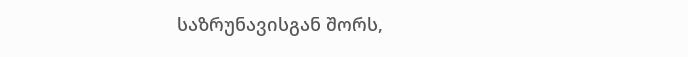საზრუნავისგან შორს,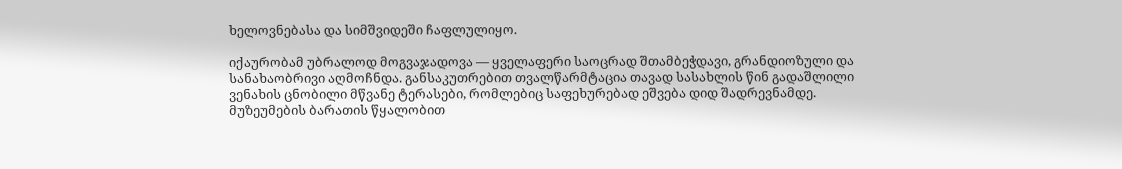ხელოვნებასა და სიმშვიდეში ჩაფლულიყო.

იქაურობამ უბრალოდ მოგვაჯადოვა — ყველაფერი საოცრად შთამბეჭდავი, გრანდიოზული და სანახაობრივი აღმოჩნდა. განსაკუთრებით თვალწარმტაცია თავად სასახლის წინ გადაშლილი ვენახის ცნობილი მწვანე ტერასები, რომლებიც საფეხურებად ეშვება დიდ შადრევნამდე. მუზეუმების ბარათის წყალობით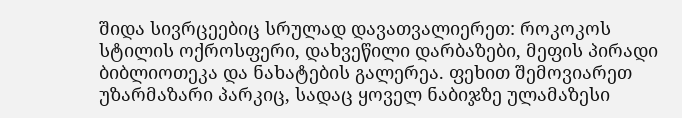შიდა სივრცეებიც სრულად დავათვალიერეთ: როკოკოს სტილის ოქროსფერი, დახვეწილი დარბაზები, მეფის პირადი ბიბლიოთეკა და ნახატების გალერეა. ფეხით შემოვიარეთ უზარმაზარი პარკიც, სადაც ყოველ ნაბიჯზე ულამაზესი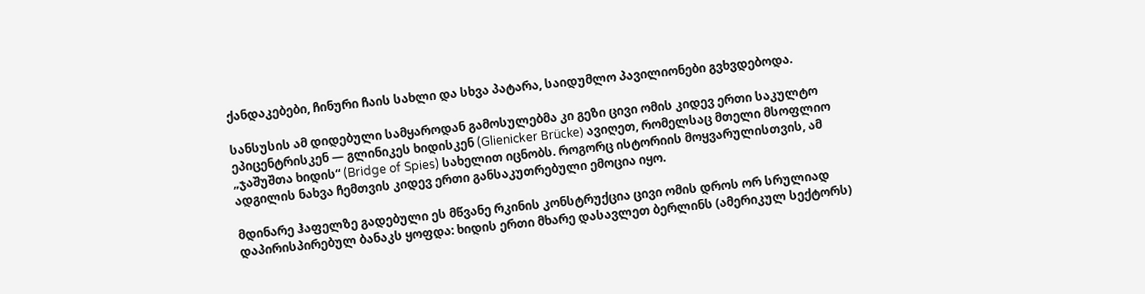ქანდაკებები, ჩინური ჩაის სახლი და სხვა პატარა, საიდუმლო პავილიონები გვხვდებოდა.

სანსუსის ამ დიდებული სამყაროდან გამოსულებმა კი გეზი ცივი ომის კიდევ ერთი საკულტო ეპიცენტრისკენ — გლინიკეს ხიდისკენ (Glienicker Brücke) ავიღეთ, რომელსაც მთელი მსოფლიო „ჯაშუშთა ხიდის“ (Bridge of Spies) სახელით იცნობს. როგორც ისტორიის მოყვარულისთვის, ამ ადგილის ნახვა ჩემთვის კიდევ ერთი განსაკუთრებული ემოცია იყო.

მდინარე ჰაფელზე გადებული ეს მწვანე რკინის კონსტრუქცია ცივი ომის დროს ორ სრულიად დაპირისპირებულ ბანაკს ყოფდა: ხიდის ერთი მხარე დასავლეთ ბერლინს (ამერიკულ სექტორს)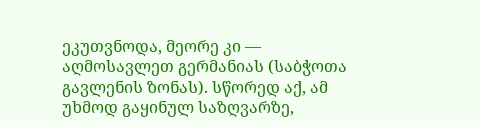ეკუთვნოდა, მეორე კი — აღმოსავლეთ გერმანიას (საბჭოთა გავლენის ზონას). სწორედ აქ, ამ უხმოდ გაყინულ საზღვარზე,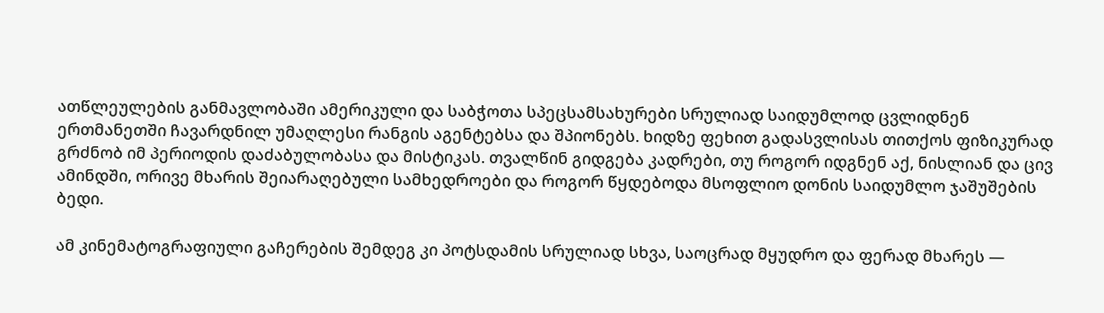ათწლეულების განმავლობაში ამერიკული და საბჭოთა სპეცსამსახურები სრულიად საიდუმლოდ ცვლიდნენ ერთმანეთში ჩავარდნილ უმაღლესი რანგის აგენტებსა და შპიონებს. ხიდზე ფეხით გადასვლისას თითქოს ფიზიკურად გრძნობ იმ პერიოდის დაძაბულობასა და მისტიკას. თვალწინ გიდგება კადრები, თუ როგორ იდგნენ აქ, ნისლიან და ცივ ამინდში, ორივე მხარის შეიარაღებული სამხედროები და როგორ წყდებოდა მსოფლიო დონის საიდუმლო ჯაშუშების ბედი.

ამ კინემატოგრაფიული გაჩერების შემდეგ კი პოტსდამის სრულიად სხვა, საოცრად მყუდრო და ფერად მხარეს —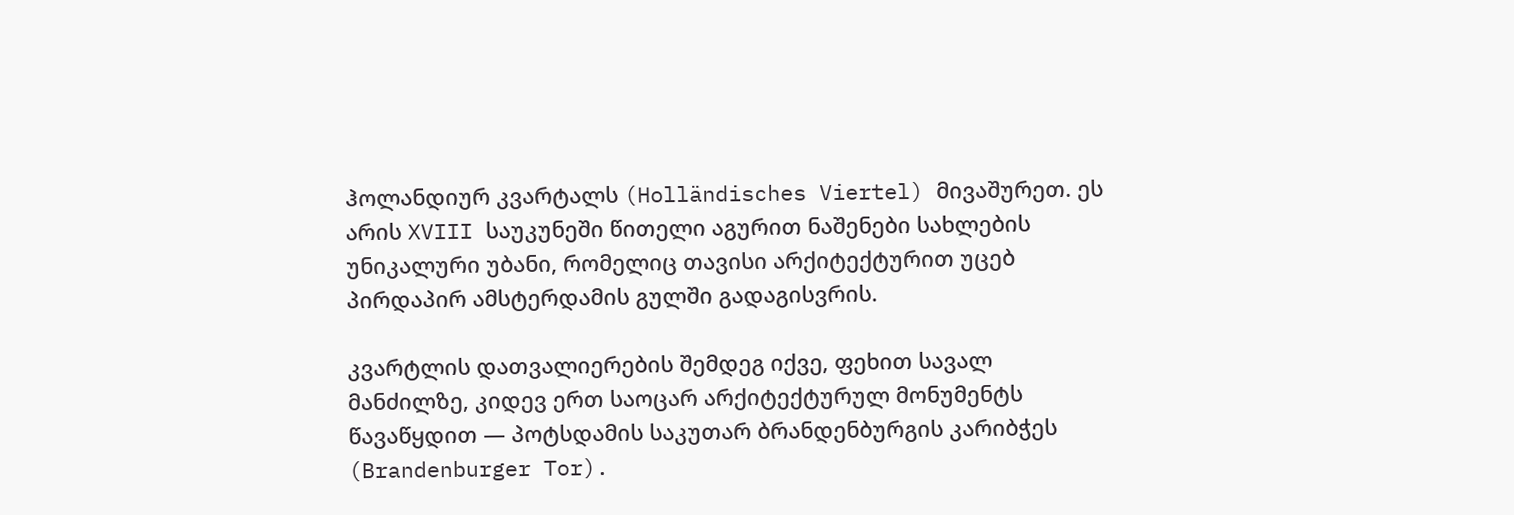ჰოლანდიურ კვარტალს (Holländisches Viertel) მივაშურეთ. ეს არის XVIII საუკუნეში წითელი აგურით ნაშენები სახლების უნიკალური უბანი, რომელიც თავისი არქიტექტურით უცებ პირდაპირ ამსტერდამის გულში გადაგისვრის.

კვარტლის დათვალიერების შემდეგ იქვე, ფეხით სავალ მანძილზე, კიდევ ერთ საოცარ არქიტექტურულ მონუმენტს წავაწყდით — პოტსდამის საკუთარ ბრანდენბურგის კარიბჭეს (Brandenburger Tor).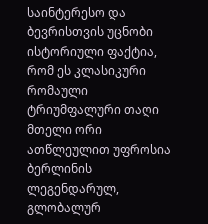საინტერესო და ბევრისთვის უცნობი ისტორიული ფაქტია, რომ ეს კლასიკური რომაული ტრიუმფალური თაღი მთელი ორი ათწლეულით უფროსია ბერლინის ლეგენდარულ, გლობალურ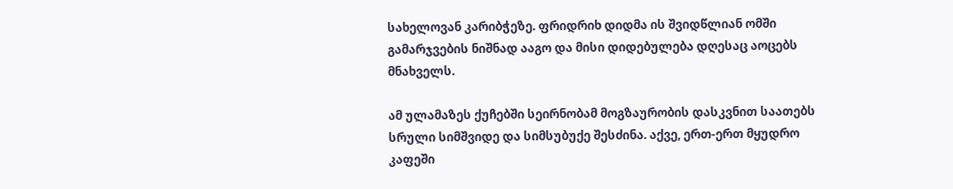სახელოვან კარიბჭეზე. ფრიდრიხ დიდმა ის შვიდწლიან ომში გამარჯვების ნიშნად ააგო და მისი დიდებულება დღესაც აოცებს მნახველს.

ამ ულამაზეს ქუჩებში სეირნობამ მოგზაურობის დასკვნით საათებს სრული სიმშვიდე და სიმსუბუქე შესძინა. აქვე, ერთ-ერთ მყუდრო კაფეში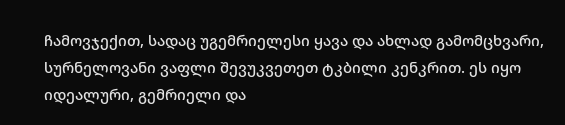ჩამოვჯექით, სადაც უგემრიელესი ყავა და ახლად გამომცხვარი, სურნელოვანი ვაფლი შევუკვეთეთ ტკბილი კენკრით. ეს იყო იდეალური, გემრიელი და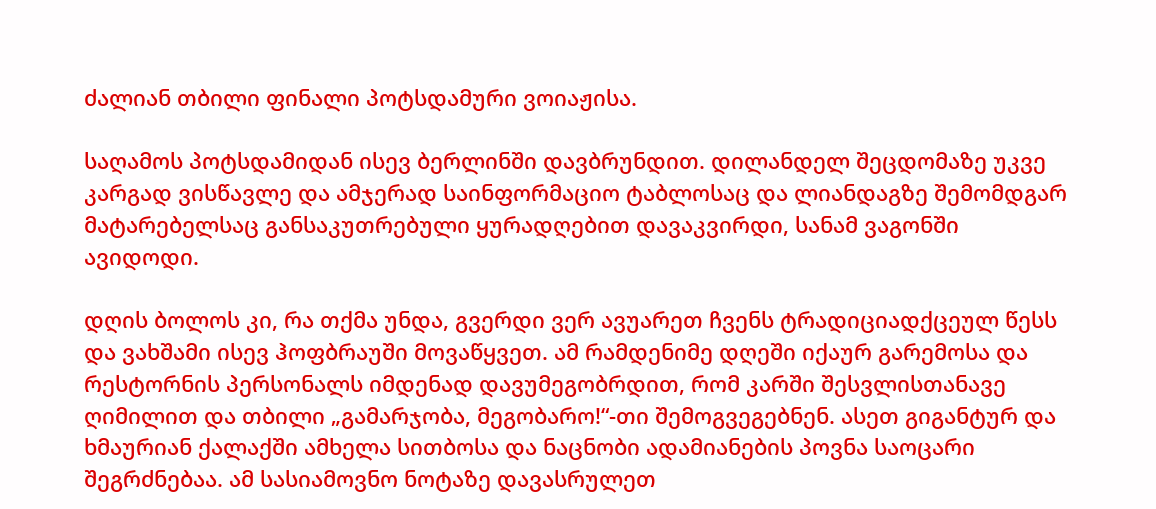ძალიან თბილი ფინალი პოტსდამური ვოიაჟისა.

საღამოს პოტსდამიდან ისევ ბერლინში დავბრუნდით. დილანდელ შეცდომაზე უკვე კარგად ვისწავლე და ამჯერად საინფორმაციო ტაბლოსაც და ლიანდაგზე შემომდგარ მატარებელსაც განსაკუთრებული ყურადღებით დავაკვირდი, სანამ ვაგონში ავიდოდი.

დღის ბოლოს კი, რა თქმა უნდა, გვერდი ვერ ავუარეთ ჩვენს ტრადიციადქცეულ წესს და ვახშამი ისევ ჰოფბრაუში მოვაწყვეთ. ამ რამდენიმე დღეში იქაურ გარემოსა და რესტორნის პერსონალს იმდენად დავუმეგობრდით, რომ კარში შესვლისთანავე ღიმილით და თბილი „გამარჯობა, მეგობარო!“-თი შემოგვეგებნენ. ასეთ გიგანტურ და ხმაურიან ქალაქში ამხელა სითბოსა და ნაცნობი ადამიანების პოვნა საოცარი შეგრძნებაა. ამ სასიამოვნო ნოტაზე დავასრულეთ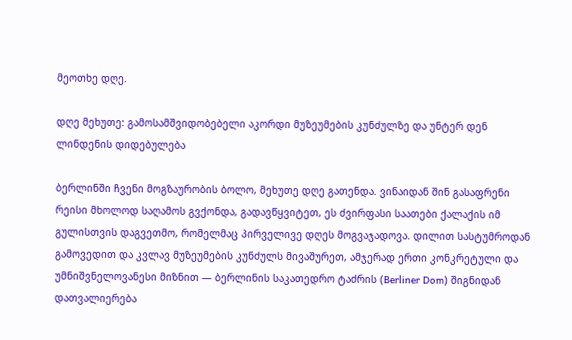მეოთხე დღე.

დღე მეხუთე: გამოსამშვიდობებელი აკორდი მუზეუმების კუნძულზე და უნტერ დენ ლინდენის დიდებულება

ბერლინში ჩვენი მოგზაურობის ბოლო, მეხუთე დღე გათენდა. ვინაიდან შინ გასაფრენი რეისი მხოლოდ საღამოს გვქონდა, გადავწყვიტეთ, ეს ძვირფასი საათები ქალაქის იმ გულისთვის დაგვეთმო, რომელმაც პირველივე დღეს მოგვაჯადოვა. დილით სასტუმროდან გამოვედით და კვლავ მუზეუმების კუნძულს მივაშურეთ, ამჯერად ერთი კონკრეტული და უმნიშვნელოვანესი მიზნით — ბერლინის საკათედრო ტაძრის (Berliner Dom) შიგნიდან დათვალიერება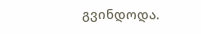გვინდოდა.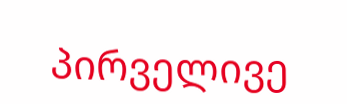პირველივე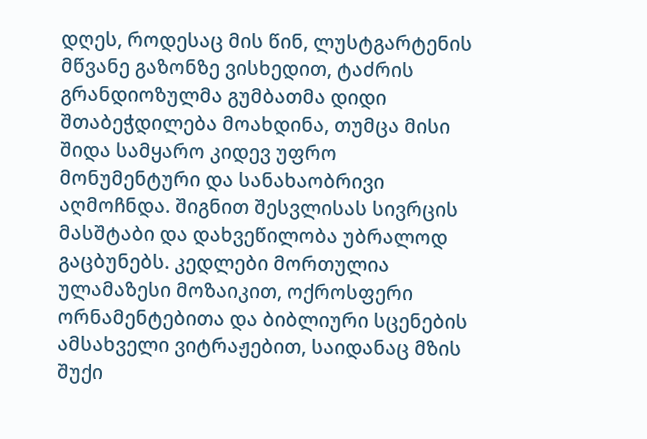დღეს, როდესაც მის წინ, ლუსტგარტენის მწვანე გაზონზე ვისხედით, ტაძრის გრანდიოზულმა გუმბათმა დიდი შთაბეჭდილება მოახდინა, თუმცა მისი შიდა სამყარო კიდევ უფრო მონუმენტური და სანახაობრივი აღმოჩნდა. შიგნით შესვლისას სივრცის მასშტაბი და დახვეწილობა უბრალოდ გაცბუნებს. კედლები მორთულია ულამაზესი მოზაიკით, ოქროსფერი ორნამენტებითა და ბიბლიური სცენების ამსახველი ვიტრაჟებით, საიდანაც მზის შუქი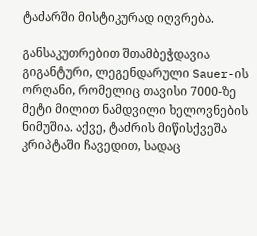ტაძარში მისტიკურად იღვრება.

განსაკუთრებით შთამბეჭდავია გიგანტური, ლეგენდარული Sauer-ის ორღანი, რომელიც თავისი 7000-ზე მეტი მილით ნამდვილი ხელოვნების ნიმუშია. აქვე, ტაძრის მიწისქვეშა კრიპტაში ჩავედით, სადაც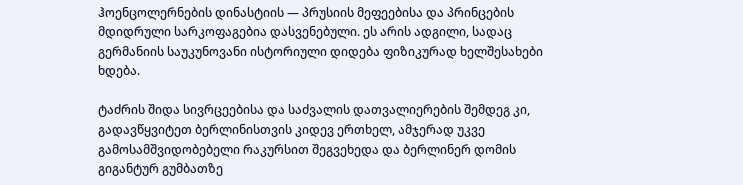ჰოენცოლერნების დინასტიის — პრუსიის მეფეებისა და პრინცების მდიდრული სარკოფაგებია დასვენებული. ეს არის ადგილი, სადაც გერმანიის საუკუნოვანი ისტორიული დიდება ფიზიკურად ხელშესახები ხდება.

ტაძრის შიდა სივრცეებისა და საძვალის დათვალიერების შემდეგ კი, გადავწყვიტეთ ბერლინისთვის კიდევ ერთხელ, ამჯერად უკვე გამოსამშვიდობებელი რაკურსით შეგვეხედა და ბერლინერ დომის გიგანტურ გუმბათზე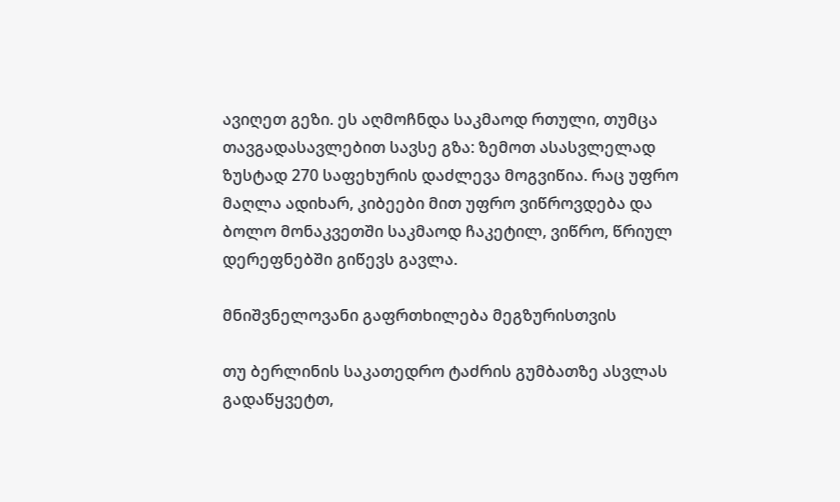ავიღეთ გეზი. ეს აღმოჩნდა საკმაოდ რთული, თუმცა თავგადასავლებით სავსე გზა: ზემოთ ასასვლელად ზუსტად 270 საფეხურის დაძლევა მოგვიწია. რაც უფრო მაღლა ადიხარ, კიბეები მით უფრო ვიწროვდება და ბოლო მონაკვეთში საკმაოდ ჩაკეტილ, ვიწრო, წრიულ დერეფნებში გიწევს გავლა.

მნიშვნელოვანი გაფრთხილება მეგზურისთვის

თუ ბერლინის საკათედრო ტაძრის გუმბათზე ასვლას გადაწყვეტთ,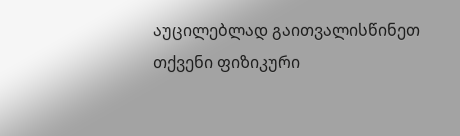აუცილებლად გაითვალისწინეთ თქვენი ფიზიკური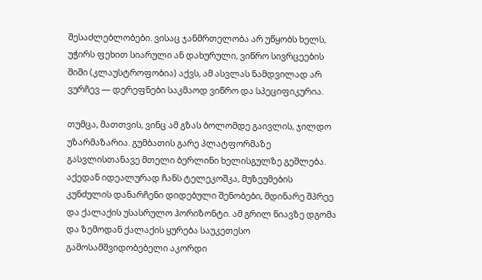შესაძლებლობები. ვისაც ჯანმრთელობა არ უწყობს ხელს, უჭირს ფეხით სიარული ან დახურული, ვიწრო სივრცეების შიში (კლაუსტროფობია) აქვს, ამ ასვლას ნამდვილად არ ვურჩევ — დერეფნები საკმაოდ ვიწრო და სპეციფიკურია.

თუმცა, მათთვის, ვინც ამ გზას ბოლომდე გაივლის, ჯილდო უზარმაზარია. გუმბათის გარე პლატფორმაზე გასვლისთანავე მთელი ბერლინი ხელისგულზე გეშლება. აქედან იდეალურად ჩანს ტელეკოშკა, მუზეუმების კუნძულის დანარჩენი დიდებული შენობები, მდინარე შპრეე და ქალაქის უსასრულო ჰორიზონტი. ამ გრილ ნიავზე დგომა და ზემოდან ქალაქის ყურება საუკეთესო გამოსამშვიდობებელი აკორდი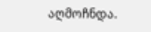აღმოჩნდა.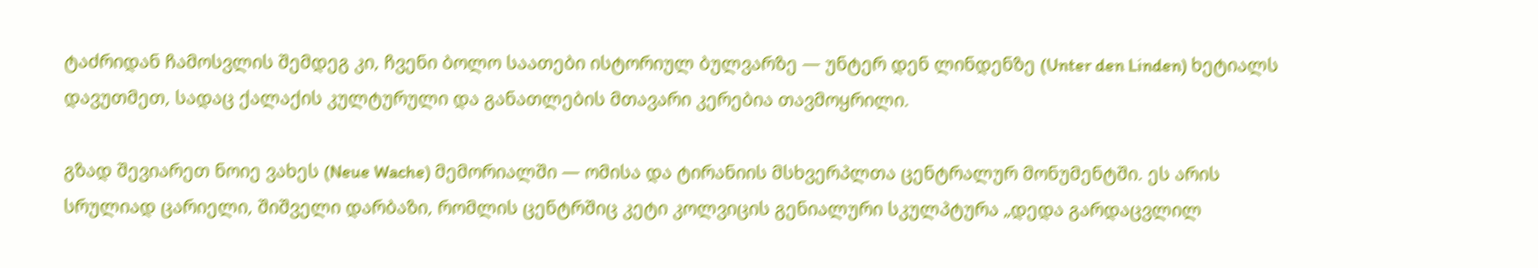ტაძრიდან ჩამოსვლის შემდეგ კი, ჩვენი ბოლო საათები ისტორიულ ბულვარზე — უნტერ დენ ლინდენზე (Unter den Linden) ხეტიალს დავუთმეთ, სადაც ქალაქის კულტურული და განათლების მთავარი კერებია თავმოყრილი.

გზად შევიარეთ ნოიე ვახეს (Neue Wache) მემორიალში — ომისა და ტირანიის მსხვერპლთა ცენტრალურ მონუმენტში. ეს არის სრულიად ცარიელი, შიშველი დარბაზი, რომლის ცენტრშიც კეტი კოლვიცის გენიალური სკულპტურა „დედა გარდაცვლილ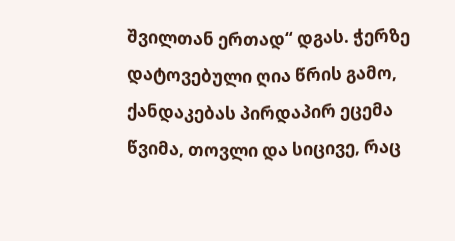შვილთან ერთად“ დგას. ჭერზე დატოვებული ღია წრის გამო, ქანდაკებას პირდაპირ ეცემა წვიმა, თოვლი და სიცივე, რაც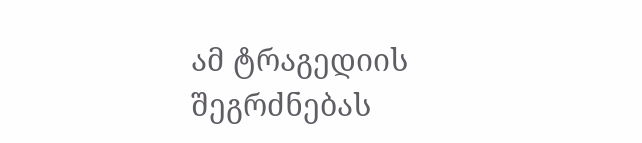ამ ტრაგედიის შეგრძნებას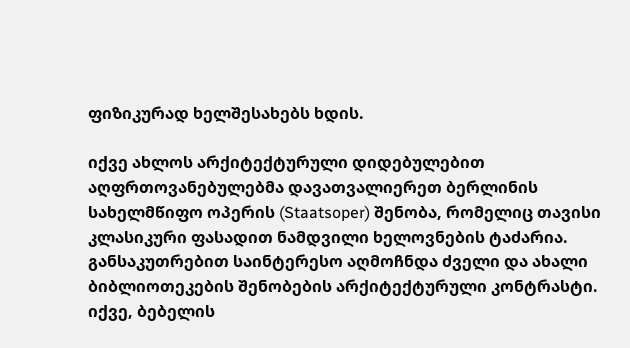ფიზიკურად ხელშესახებს ხდის.

იქვე ახლოს არქიტექტურული დიდებულებით აღფრთოვანებულებმა დავათვალიერეთ ბერლინის სახელმწიფო ოპერის (Staatsoper) შენობა, რომელიც თავისი კლასიკური ფასადით ნამდვილი ხელოვნების ტაძარია. განსაკუთრებით საინტერესო აღმოჩნდა ძველი და ახალი ბიბლიოთეკების შენობების არქიტექტურული კონტრასტი. იქვე, ბებელის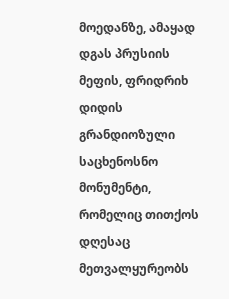მოედანზე, ამაყად დგას პრუსიის მეფის, ფრიდრიხ დიდის გრანდიოზული საცხენოსნო მონუმენტი, რომელიც თითქოს დღესაც მეთვალყურეობს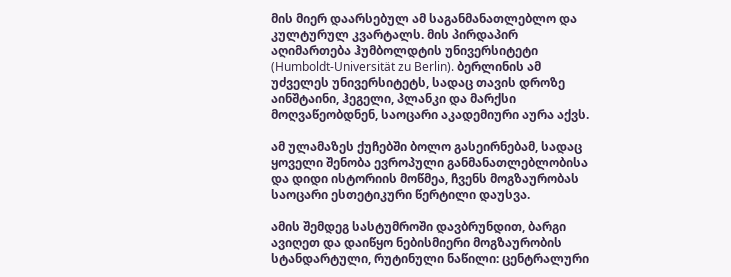მის მიერ დაარსებულ ამ საგანმანათლებლო და კულტურულ კვარტალს. მის პირდაპირ აღიმართება ჰუმბოლდტის უნივერსიტეტი (Humboldt-Universität zu Berlin). ბერლინის ამ უძველეს უნივერსიტეტს, სადაც თავის დროზე აინშტაინი, ჰეგელი, პლანკი და მარქსი მოღვაწეობდნენ, საოცარი აკადემიური აურა აქვს.

ამ ულამაზეს ქუჩებში ბოლო გასეირნებამ, სადაც ყოველი შენობა ევროპული განმანათლებლობისა და დიდი ისტორიის მოწმეა, ჩვენს მოგზაურობას საოცარი ესთეტიკური წერტილი დაუსვა.

ამის შემდეგ სასტუმროში დავბრუნდით, ბარგი ავიღეთ და დაიწყო ნებისმიერი მოგზაურობის სტანდარტული, რუტინული ნაწილი: ცენტრალური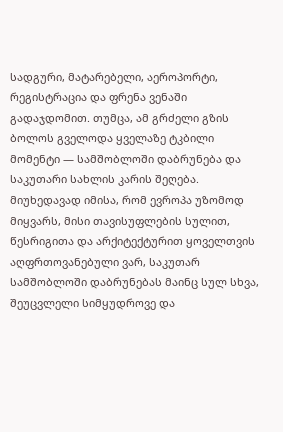სადგური, მატარებელი, აეროპორტი, რეგისტრაცია და ფრენა ვენაში გადაჯდომით. თუმცა, ამ გრძელი გზის ბოლოს გველოდა ყველაზე ტკბილი მომენტი — სამშობლოში დაბრუნება და საკუთარი სახლის კარის შეღება. მიუხედავად იმისა, რომ ევროპა უზომოდ მიყვარს, მისი თავისუფლების სულით, წესრიგითა და არქიტექტურით ყოველთვის აღფრთოვანებული ვარ, საკუთარ სამშობლოში დაბრუნებას მაინც სულ სხვა, შეუცვლელი სიმყუდროვე და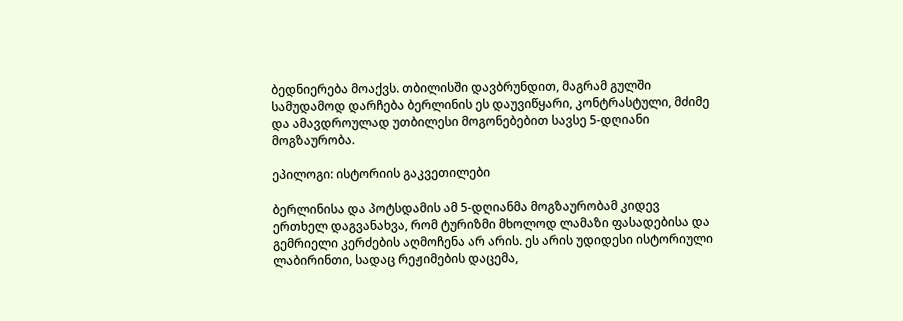ბედნიერება მოაქვს. თბილისში დავბრუნდით, მაგრამ გულში სამუდამოდ დარჩება ბერლინის ეს დაუვიწყარი, კონტრასტული, მძიმე და ამავდროულად უთბილესი მოგონებებით სავსე 5-დღიანი მოგზაურობა.

ეპილოგი: ისტორიის გაკვეთილები

ბერლინისა და პოტსდამის ამ 5-დღიანმა მოგზაურობამ კიდევ ერთხელ დაგვანახვა, რომ ტურიზმი მხოლოდ ლამაზი ფასადებისა და გემრიელი კერძების აღმოჩენა არ არის. ეს არის უდიდესი ისტორიული ლაბირინთი, სადაც რეჟიმების დაცემა,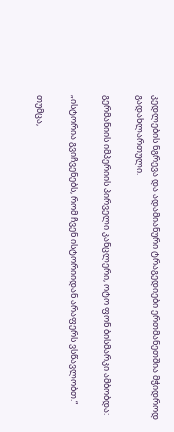კედლების ნგრევა და ადამიანური ტრაგედიები ერთმანეთშია მჭიდროდ გადახლართული.

გერმანიის იმპერიის პირველი კანცლერი, ოტო ფონ ბისმარკი ამბობდა:

„ისტორია გვიჩვენებს, რომ ჩვენ ისტორიიდან არაფერს ვსწავლობთ.“

თუმცა,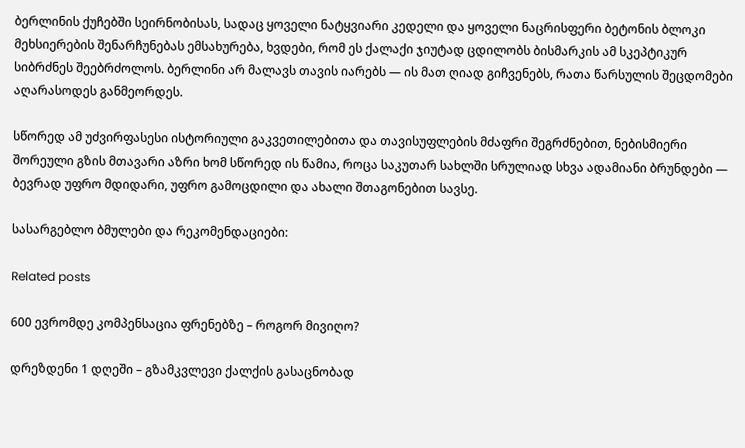ბერლინის ქუჩებში სეირნობისას, სადაც ყოველი ნატყვიარი კედელი და ყოველი ნაცრისფერი ბეტონის ბლოკი მეხსიერების შენარჩუნებას ემსახურება, ხვდები, რომ ეს ქალაქი ჯიუტად ცდილობს ბისმარკის ამ სკეპტიკურ სიბრძნეს შეებრძოლოს. ბერლინი არ მალავს თავის იარებს — ის მათ ღიად გიჩვენებს, რათა წარსულის შეცდომები აღარასოდეს განმეორდეს.

სწორედ ამ უძვირფასესი ისტორიული გაკვეთილებითა და თავისუფლების მძაფრი შეგრძნებით, ნებისმიერი შორეული გზის მთავარი აზრი ხომ სწორედ ის წამია, როცა საკუთარ სახლში სრულიად სხვა ადამიანი ბრუნდები — ბევრად უფრო მდიდარი, უფრო გამოცდილი და ახალი შთაგონებით სავსე.

სასარგებლო ბმულები და რეკომენდაციები:

Related posts

600 ევრომდე კომპენსაცია ფრენებზე – როგორ მივიღო?

დრეზდენი 1 დღეში – გზამკვლევი ქალქის გასაცნობად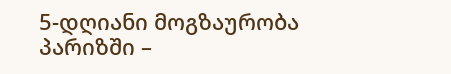5-დღიანი მოგზაურობა პარიზში –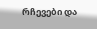რჩევები და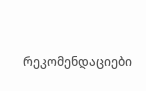რეკომენდაციები